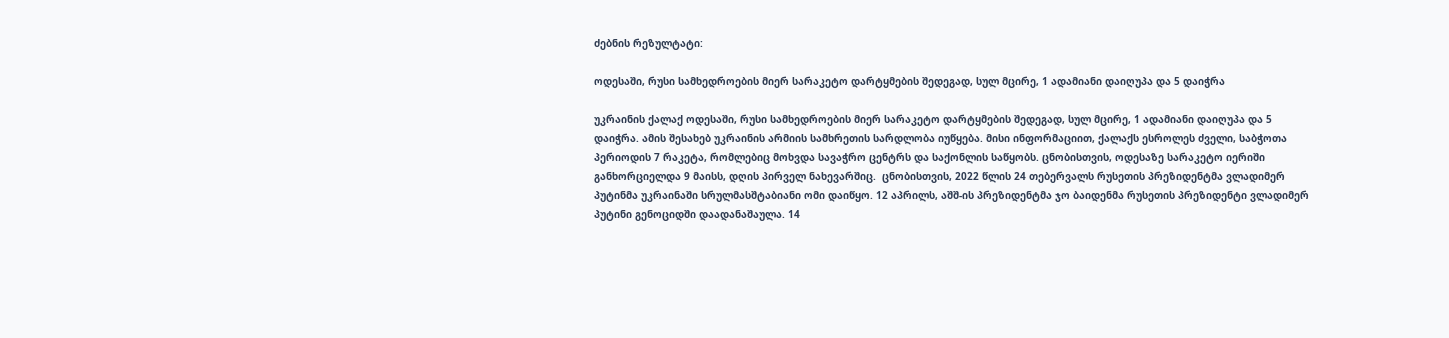ძებნის რეზულტატი:

ოდესაში, რუსი სამხედროების მიერ სარაკეტო დარტყმების შედეგად, სულ მცირე, 1 ადამიანი დაიღუპა და 5 დაიჭრა

უკრაინის ქალაქ ოდესაში, რუსი სამხედროების მიერ სარაკეტო დარტყმების შედეგად, სულ მცირე, 1 ადამიანი დაიღუპა და 5 დაიჭრა. ამის შესახებ უკრაინის არმიის სამხრეთის სარდლობა იუწყება. მისი ინფორმაციით, ქალაქს ესროლეს ძველი, საბჭოთა პერიოდის 7 რაკეტა, რომლებიც მოხვდა სავაჭრო ცენტრს და საქონლის საწყობს. ცნობისთვის, ოდესაზე სარაკეტო იერიში განხორციელდა 9 მაისს, დღის პირველ ნახევარშიც.  ცნობისთვის, 2022 წლის 24 თებერვალს რუსეთის პრეზიდენტმა ვლადიმერ პუტინმა უკრაინაში სრულმასშტაბიანი ომი დაიწყო. 12 აპრილს, აშშ-ის პრეზიდენტმა ჯო ბაიდენმა რუსეთის პრეზიდენტი ვლადიმერ პუტინი გენოციდში დაადანაშაულა. 14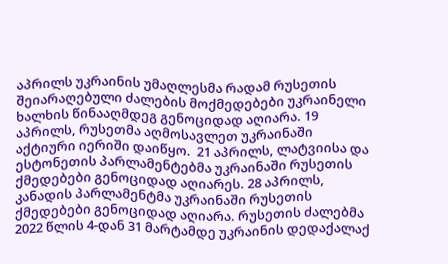აპრილს უკრაინის უმაღლესმა რადამ რუსეთის შეიარაღებული ძალების მოქმედებები უკრაინელი ხალხის წინააღმდეგ გენოციდად აღიარა. 19 აპრილს, რუსეთმა აღმოსავლეთ უკრაინაში აქტიური იერიში დაიწყო.  21 აპრილს, ლატვიისა და ესტონეთის პარლამენტებმა უკრაინაში რუსეთის ქმედებები გენოციდად აღიარეს. 28 აპრილს, კანადის პარლამენტმა უკრაინაში რუსეთის ქმედებები გენოციდად აღიარა. რუსეთის ძალებმა 2022 წლის 4-დან 31 მარტამდე უკრაინის დედაქალაქ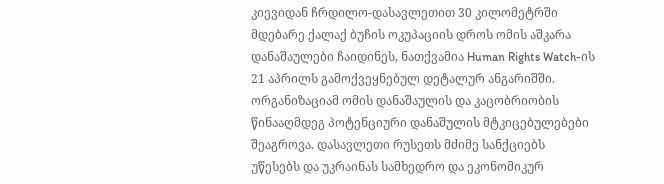კიევიდან ჩრდილო-დასავლეთით 30 კილომეტრში მდებარე ქალაქ ბუჩის ოკუპაციის დროს ომის აშკარა დანაშაულები ჩაიდინეს, ნათქვამია Human Rights Watch-ის 21 აპრილს გამოქვეყნებულ დეტალურ ანგარიშში. ორგანიზაციამ ომის დანაშაულის და კაცობრიობის წინააღმდეგ პოტენციური დანაშულის მტკიცებულებები შეაგროვა. დასავლეთი რუსეთს მძიმე სანქციებს უწესებს და უკრაინას სამხედრო და ეკონომიკურ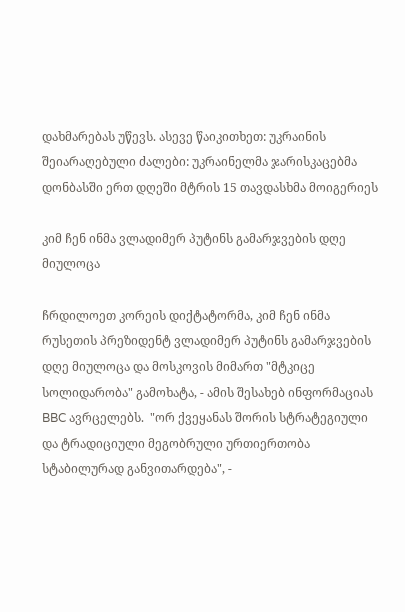დახმარებას უწევს. ასევე წაიკითხეთ: უკრაინის შეიარაღებული ძალები: უკრაინელმა ჯარისკაცებმა დონბასში ერთ დღეში მტრის 15 თავდასხმა მოიგერიეს

კიმ ჩენ ინმა ვლადიმერ პუტინს გამარჯვების დღე მიულოცა

ჩრდილოეთ კორეის დიქტატორმა, კიმ ჩენ ინმა რუსეთის პრეზიდენტ ვლადიმერ პუტინს გამარჯვების დღე მიულოცა და მოსკოვის მიმართ "მტკიცე სოლიდარობა" გამოხატა, - ამის შესახებ ინფორმაციას BBC ავრცელებს.  "ორ ქვეყანას შორის სტრატეგიული და ტრადიციული მეგობრული ურთიერთობა სტაბილურად განვითარდება", -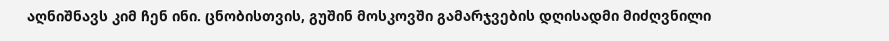აღნიშნავს კიმ ჩენ ინი. ცნობისთვის, გუშინ მოსკოვში გამარჯვების დღისადმი მიძღვნილი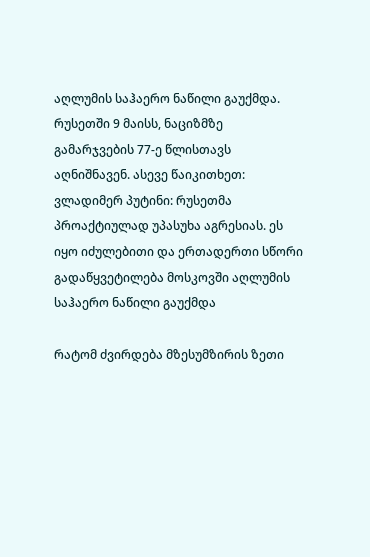აღლუმის საჰაერო ნაწილი გაუქმდა. რუსეთში 9 მაისს, ნაციზმზე გამარჯვების 77-ე წლისთავს აღნიშნავენ. ასევე წაიკითხეთ: ვლადიმერ პუტინი: რუსეთმა პროაქტიულად უპასუხა აგრესიას. ეს იყო იძულებითი და ერთადერთი სწორი გადაწყვეტილება მოსკოვში აღლუმის საჰაერო ნაწილი გაუქმდა

რატომ ძვირდება მზესუმზირის ზეთი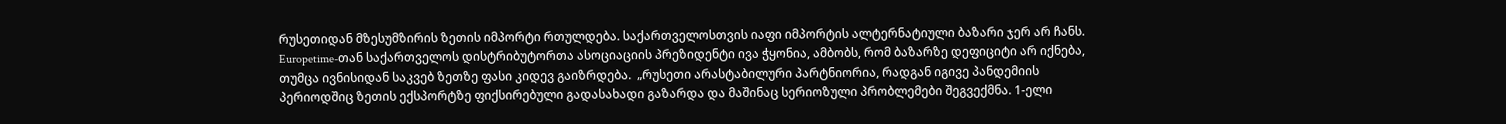რუსეთიდან მზესუმზირის ზეთის იმპორტი რთულდება. საქართველოსთვის იაფი იმპორტის ალტერნატიული ბაზარი ჯერ არ ჩანს. Europetime-თან საქართველოს დისტრიბუტორთა ასოციაციის პრეზიდენტი ივა ჭყონია, ამბობს, რომ ბაზარზე დეფიციტი არ იქნება, თუმცა ივნისიდან საკვებ ზეთზე ფასი კიდევ გაიზრდება.  „რუსეთი არასტაბილური პარტნიორია, რადგან იგივე პანდემიის პერიოდშიც ზეთის ექსპორტზე ფიქსირებული გადასახადი გაზარდა და მაშინაც სერიოზული პრობლემები შეგვექმნა. 1-ელი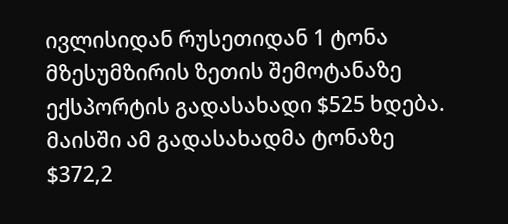ივლისიდან რუსეთიდან 1 ტონა მზესუმზირის ზეთის შემოტანაზე ექსპორტის გადასახადი $525 ხდება. მაისში ამ გადასახადმა ტონაზე $372,2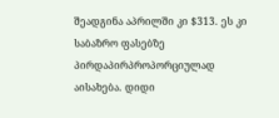შეადგინა აპრილში კი $313. ეს კი საბაზრო ფასებზე პირდაპირპროპორციულად აისახება. დიდი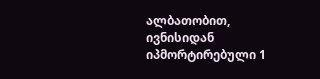ალბათობით, ივნისიდან იპმორტირებული 1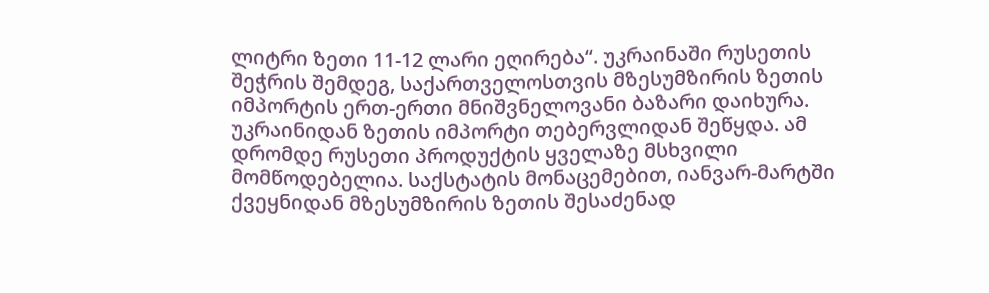ლიტრი ზეთი 11-12 ლარი ეღირება“. უკრაინაში რუსეთის შეჭრის შემდეგ, საქართველოსთვის მზესუმზირის ზეთის იმპორტის ერთ-ერთი მნიშვნელოვანი ბაზარი დაიხურა. უკრაინიდან ზეთის იმპორტი თებერვლიდან შეწყდა. ამ დრომდე რუსეთი პროდუქტის ყველაზე მსხვილი მომწოდებელია. საქსტატის მონაცემებით, იანვარ-მარტში ქვეყნიდან მზესუმზირის ზეთის შესაძენად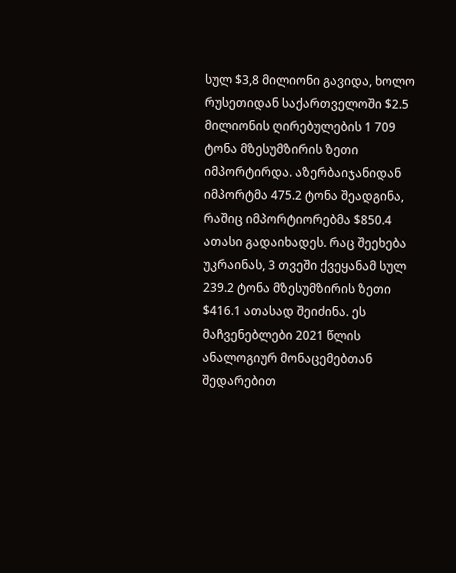სულ $3,8 მილიონი გავიდა, ხოლო რუსეთიდან საქართველოში $2.5 მილიონის ღირებულების 1 709 ტონა მზესუმზირის ზეთი იმპორტირდა. აზერბაიჯანიდან იმპორტმა 475.2 ტონა შეადგინა, რაშიც იმპორტიორებმა $850.4 ათასი გადაიხადეს. რაც შეეხება უკრაინას, 3 თვეში ქვეყანამ სულ 239.2 ტონა მზესუმზირის ზეთი $416.1 ათასად შეიძინა. ეს მაჩვენებლები 2021 წლის ანალოგიურ მონაცემებთან შედარებით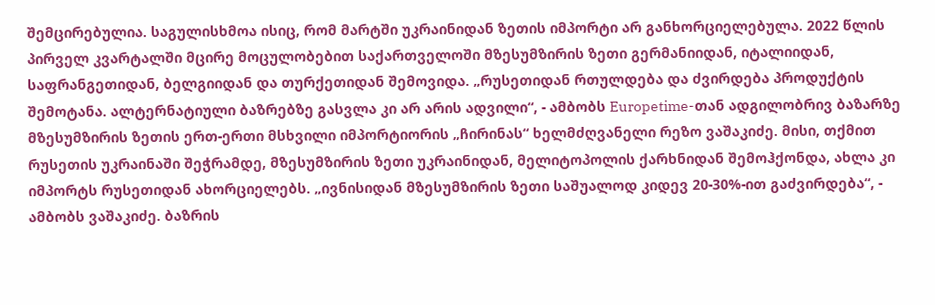შემცირებულია. საგულისხმოა ისიც, რომ მარტში უკრაინიდან ზეთის იმპორტი არ განხორციელებულა. 2022 წლის პირველ კვარტალში მცირე მოცულობებით საქართველოში მზესუმზირის ზეთი გერმანიიდან, იტალიიდან, საფრანგეთიდან, ბელგიიდან და თურქეთიდან შემოვიდა. „რუსეთიდან რთულდება და ძვირდება პროდუქტის შემოტანა. ალტერნატიული ბაზრებზე გასვლა კი არ არის ადვილი“, - ამბობს Europetime-თან ადგილობრივ ბაზარზე მზესუმზირის ზეთის ერთ-ერთი მსხვილი იმპორტიორის „ჩირინას“ ხელმძღვანელი რეზო ვაშაკიძე. მისი, თქმით რუსეთის უკრაინაში შეჭრამდე, მზესუმზირის ზეთი უკრაინიდან, მელიტოპოლის ქარხნიდან შემოჰქონდა, ახლა კი იმპორტს რუსეთიდან ახორციელებს. „ივნისიდან მზესუმზირის ზეთი საშუალოდ კიდევ 20-30%-ით გაძვირდება“, - ამბობს ვაშაკიძე. ბაზრის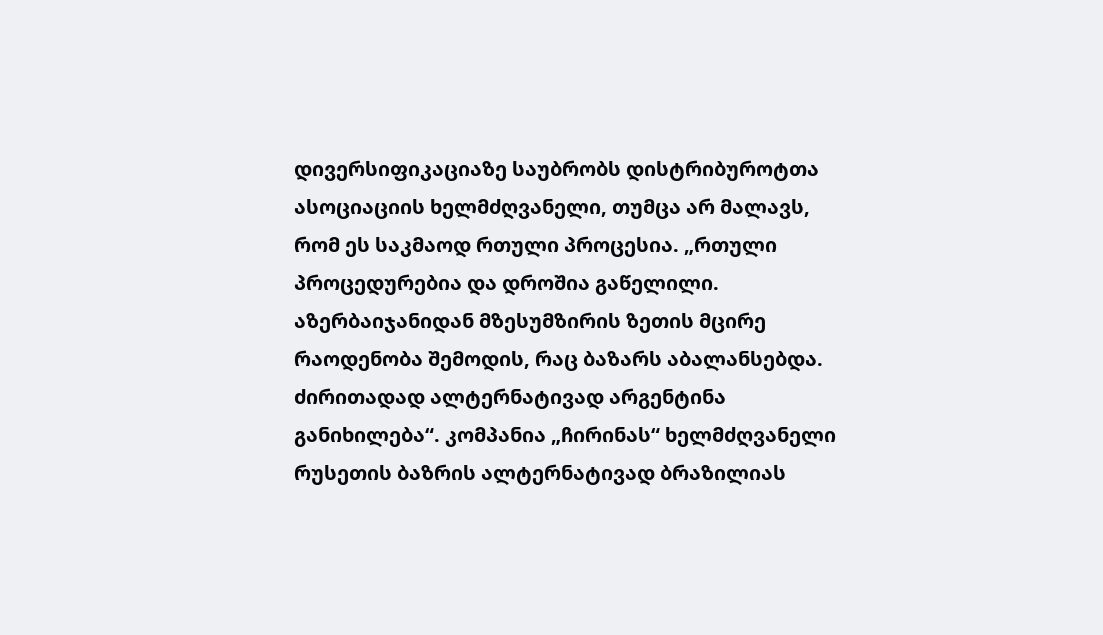დივერსიფიკაციაზე საუბრობს დისტრიბუროტთა ასოციაციის ხელმძღვანელი, თუმცა არ მალავს, რომ ეს საკმაოდ რთული პროცესია. „რთული პროცედურებია და დროშია გაწელილი. აზერბაიჯანიდან მზესუმზირის ზეთის მცირე რაოდენობა შემოდის, რაც ბაზარს აბალანსებდა. ძირითადად ალტერნატივად არგენტინა განიხილება“. კომპანია „ჩირინას“ ხელმძღვანელი რუსეთის ბაზრის ალტერნატივად ბრაზილიას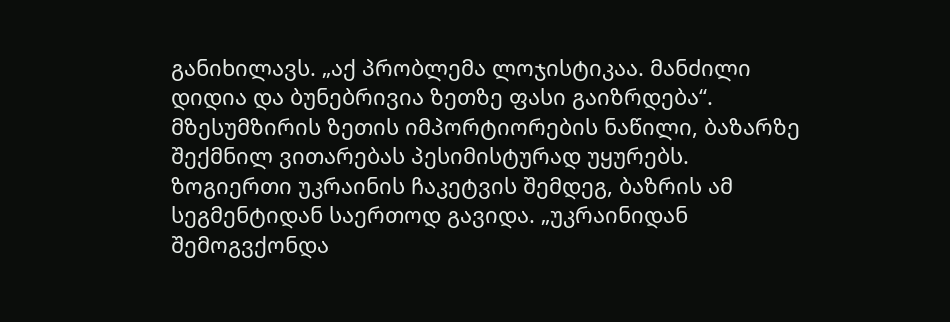განიხილავს. „აქ პრობლემა ლოჯისტიკაა. მანძილი დიდია და ბუნებრივია ზეთზე ფასი გაიზრდება“. მზესუმზირის ზეთის იმპორტიორების ნაწილი, ბაზარზე შექმნილ ვითარებას პესიმისტურად უყურებს. ზოგიერთი უკრაინის ჩაკეტვის შემდეგ, ბაზრის ამ სეგმენტიდან საერთოდ გავიდა. „უკრაინიდან შემოგვქონდა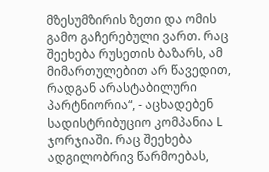მზესუმზირის ზეთი და ომის გამო გაჩერებული ვართ. რაც შეეხება რუსეთის ბაზარს, ამ მიმართულებით არ წავედით, რადგან არასტაბილური პარტნიორია“, - აცხადებენ სადისტრიბუციო კომპანია L ჯორჯიაში. რაც შეეხება ადგილობრივ წარმოებას,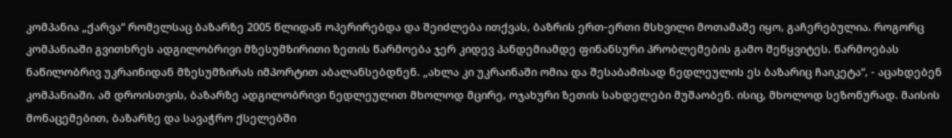კომპანია „ქარვა“ რომელსაც ბაზარზე 2005 წლიდან ოპერირებდა და შეიძლება ითქვას, ბაზრის ერთ-ერთი მსხვილი მოთამაშე იყო, გაჩერებულია. როგორც კომპანიაში გვითხრეს ადგილობრივი მზესუმზირითი ზეთის წარმოება ჯერ კიდევ პანდემიამდე ფინანსური პრობლემების გამო შეწყვიტეს. წარმოებას ნაწილობრივ უკრაინიდან მზესუმზირას იმპორტით აბალანსებდნენ. „ახლა კი უკრაინაში ომია და შესაბამისად ნედლეულის ეს ბაზარიც ჩაიკეტა“, - აცახდებენ კომპანიაში. ამ დროისთვის, ბაზარზე ადგილობრივი ნედლეულით მხოლოდ მცირე, ოჯახური ზეთის სახდელები მუშაობენ. ისიც, მხოლოდ სეზონურად. მაისის მონაცემებით, ბაზარზე და სავაჭრო ქსელებში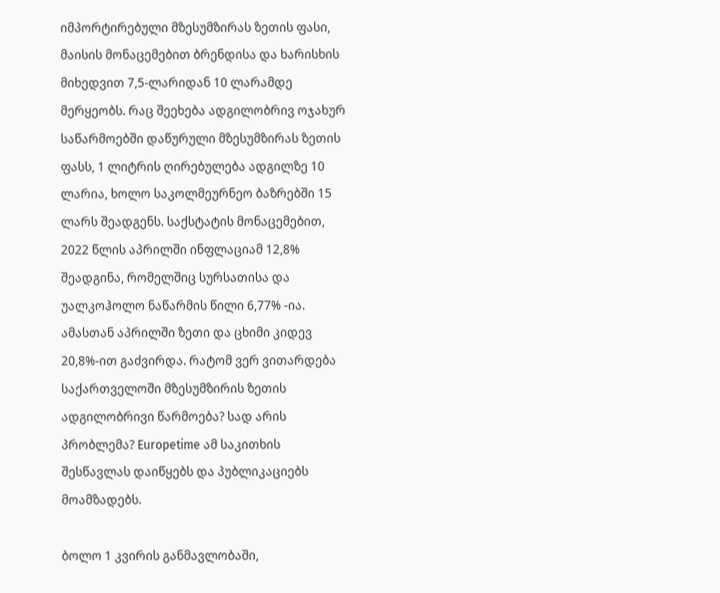იმპორტირებული მზესუმზირას ზეთის ფასი, მაისის მონაცემებით ბრენდისა და ხარისხის მიხედვით 7,5-ლარიდან 10 ლარამდე მერყეობს. რაც შეეხება ადგილობრივ ოჯახურ საწარმოებში დაწურული მზესუმზირას ზეთის ფასს, 1 ლიტრის ღირებულება ადგილზე 10 ლარია, ხოლო საკოლმეურნეო ბაზრებში 15 ლარს შეადგენს. საქსტატის მონაცემებით, 2022 წლის აპრილში ინფლაციამ 12,8% შეადგინა, რომელშიც სურსათისა და უალკოჰოლო ნაწარმის წილი 6,77% -ია. ამასთან აპრილში ზეთი და ცხიმი კიდევ 20,8%-ით გაძვირდა. რატომ ვერ ვითარდება საქართველოში მზესუმზირის ზეთის ადგილობრივი წარმოება? სად არის პრობლემა? Europetime ამ საკითხის შესწავლას დაიწყებს და პუბლიკაციებს მოამზადებს.

ბოლო 1 კვირის განმავლობაში,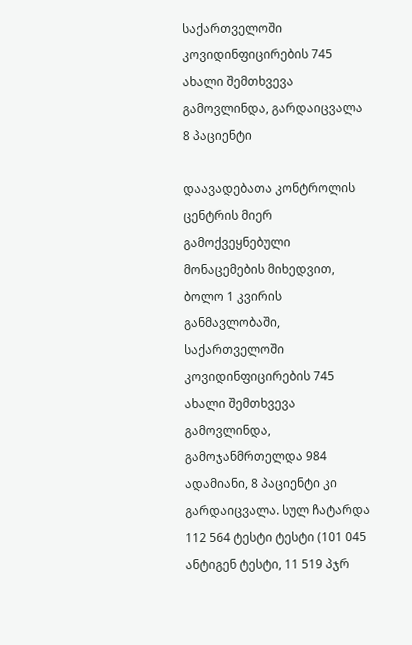საქართველოში კოვიდინფიცირების 745 ახალი შემთხვევა გამოვლინდა, გარდაიცვალა 8 პაციენტი

დაავადებათა კონტროლის ცენტრის მიერ გამოქვეყნებული მონაცემების მიხედვით, ბოლო 1 კვირის განმავლობაში, საქართველოში კოვიდინფიცირების 745 ახალი შემთხვევა გამოვლინდა, გამოჯანმრთელდა 984 ადამიანი, 8 პაციენტი კი გარდაიცვალა. სულ ჩატარდა 112 564 ტესტი ტესტი (101 045 ანტიგენ ტესტი, 11 519 პჯრ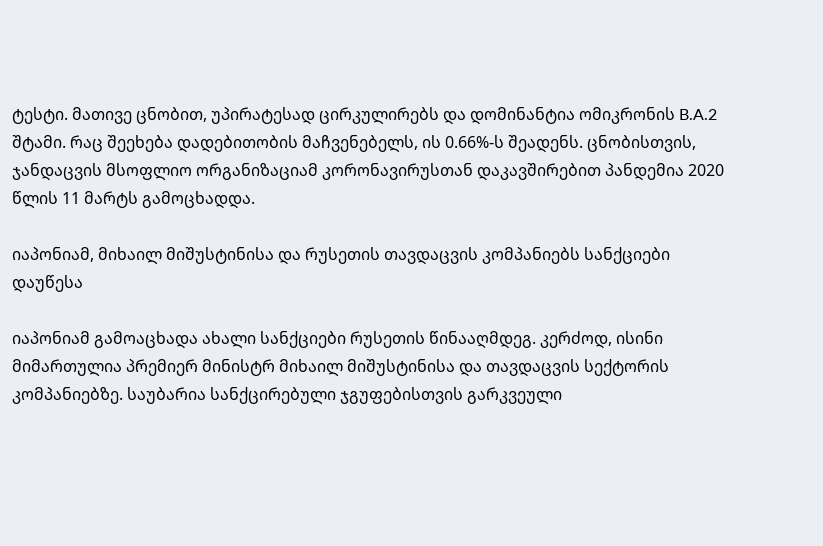ტესტი. მათივე ცნობით, უპირატესად ცირკულირებს და დომინანტია ომიკრონის B.A.2 შტამი. რაც შეეხება დადებითობის მაჩვენებელს, ის 0.66%-ს შეადენს. ცნობისთვის, ჯანდაცვის მსოფლიო ორგანიზაციამ კორონავირუსთან დაკავშირებით პანდემია 2020 წლის 11 მარტს გამოცხადდა.

იაპონიამ, მიხაილ მიშუსტინისა და რუსეთის თავდაცვის კომპანიებს სანქციები დაუწესა

იაპონიამ გამოაცხადა ახალი სანქციები რუსეთის წინააღმდეგ. კერძოდ, ისინი მიმართულია პრემიერ მინისტრ მიხაილ მიშუსტინისა და თავდაცვის სექტორის კომპანიებზე. საუბარია სანქცირებული ჯგუფებისთვის გარკვეული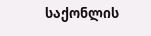საქონლის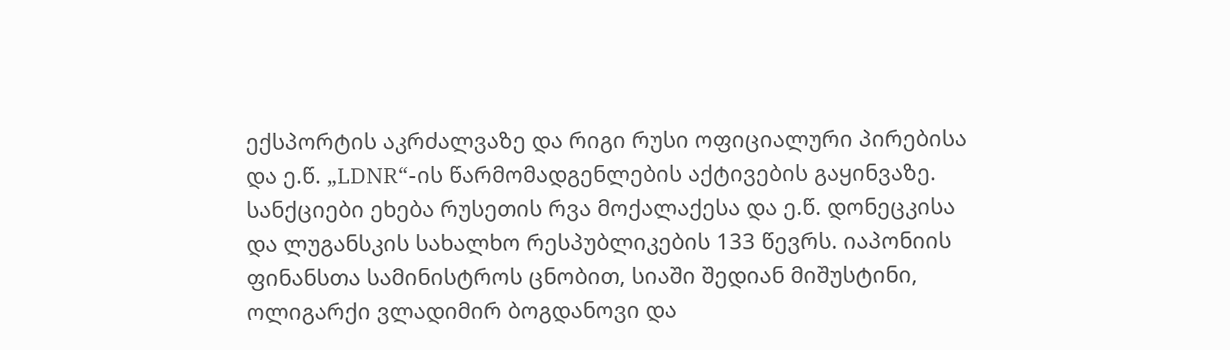ექსპორტის აკრძალვაზე და რიგი რუსი ოფიციალური პირებისა და ე.წ. „LDNR“-ის წარმომადგენლების აქტივების გაყინვაზე. სანქციები ეხება რუსეთის რვა მოქალაქესა და ე.წ. დონეცკისა და ლუგანსკის სახალხო რესპუბლიკების 133 წევრს. იაპონიის ფინანსთა სამინისტროს ცნობით, სიაში შედიან მიშუსტინი, ოლიგარქი ვლადიმირ ბოგდანოვი და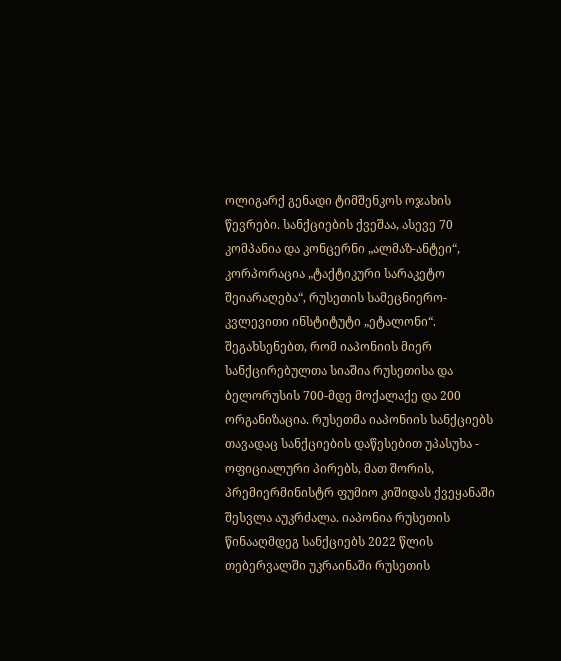ოლიგარქ გენადი ტიმშენკოს ოჯახის წევრები. სანქციების ქვეშაა, ასევე 70 კომპანია და კონცერნი „ალმაზ-ანტეი“, კორპორაცია „ტაქტიკური სარაკეტო შეიარაღება“, რუსეთის სამეცნიერო-კვლევითი ინსტიტუტი „ეტალონი“. შეგახსენებთ, რომ იაპონიის მიერ სანქცირებულთა სიაშია რუსეთისა და ბელორუსის 700-მდე მოქალაქე და 200 ორგანიზაცია. რუსეთმა იაპონიის სანქციებს თავადაც სანქციების დაწესებით უპასუხა - ოფიციალური პირებს, მათ შორის, პრემიერმინისტრ ფუმიო კიშიდას ქვეყანაში შესვლა აუკრძალა. იაპონია რუსეთის წინააღმდეგ სანქციებს 2022 წლის თებერვალში უკრაინაში რუსეთის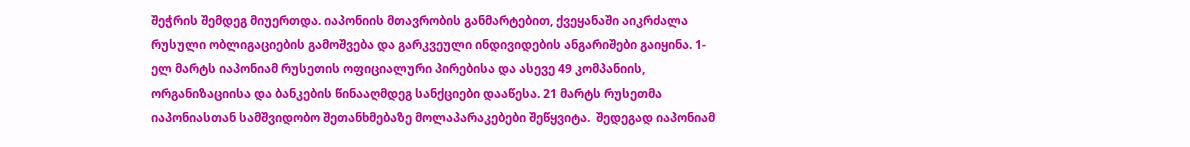შეჭრის შემდეგ მიუერთდა. იაპონიის მთავრობის განმარტებით, ქვეყანაში აიკრძალა რუსული ობლიგაციების გამოშვება და გარკვეული ინდივიდების ანგარიშები გაიყინა. 1-ელ მარტს იაპონიამ რუსეთის ოფიციალური პირებისა და ასევე 49 კომპანიის, ორგანიზაციისა და ბანკების წინააღმდეგ სანქციები დააწესა. 21 მარტს რუსეთმა იაპონიასთან სამშვიდობო შეთანხმებაზე მოლაპარაკებები შეწყვიტა.  შედეგად იაპონიამ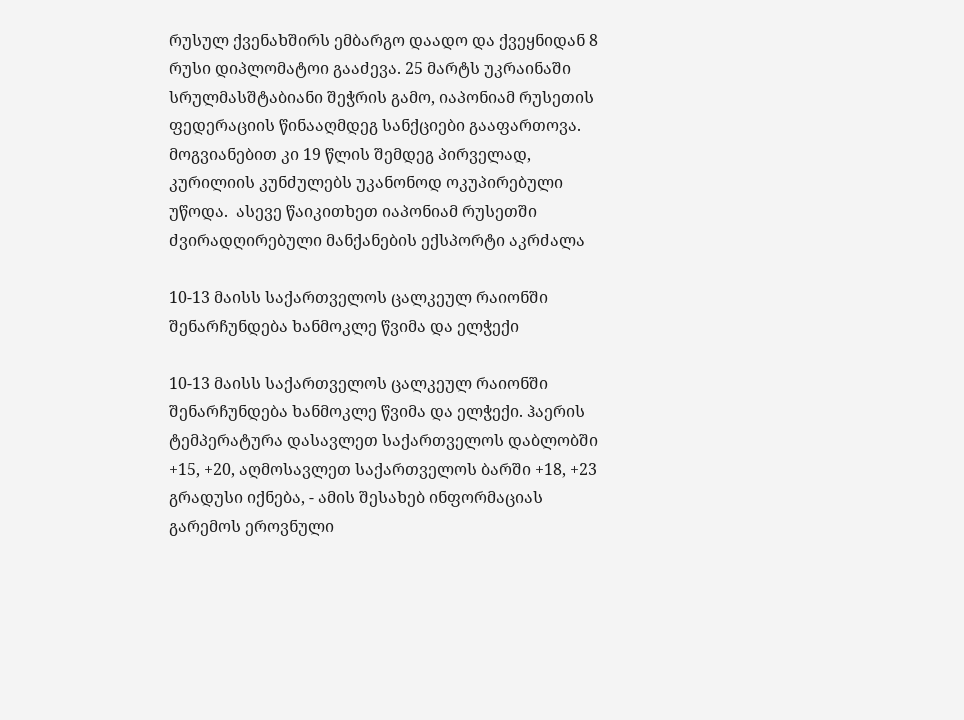რუსულ ქვენახშირს ემბარგო დაადო და ქვეყნიდან 8 რუსი დიპლომატოი გააძევა. 25 მარტს უკრაინაში სრულმასშტაბიანი შეჭრის გამო, იაპონიამ რუსეთის ფედერაციის წინააღმდეგ სანქციები გააფართოვა. მოგვიანებით კი 19 წლის შემდეგ პირველად, კურილიის კუნძულებს უკანონოდ ოკუპირებული უწოდა.  ასევე წაიკითხეთ იაპონიამ რუსეთში ძვირადღირებული მანქანების ექსპორტი აკრძალა

10-13 მაისს საქართველოს ცალკეულ რაიონში შენარჩუნდება ხანმოკლე წვიმა და ელჭექი

10-13 მაისს საქართველოს ცალკეულ რაიონში შენარჩუნდება ხანმოკლე წვიმა და ელჭექი. ჰაერის ტემპერატურა დასავლეთ საქართველოს დაბლობში +15, +20, აღმოსავლეთ საქართველოს ბარში +18, +23 გრადუსი იქნება, - ამის შესახებ ინფორმაციას გარემოს ეროვნული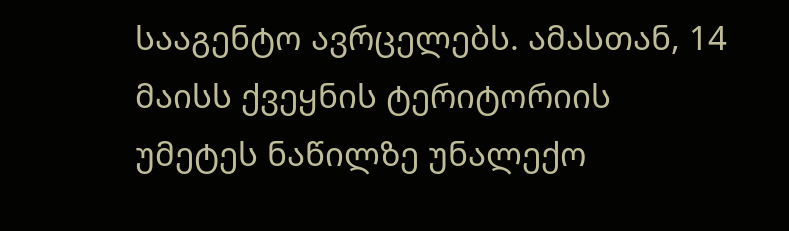სააგენტო ავრცელებს. ამასთან, 14 მაისს ქვეყნის ტერიტორიის უმეტეს ნაწილზე უნალექო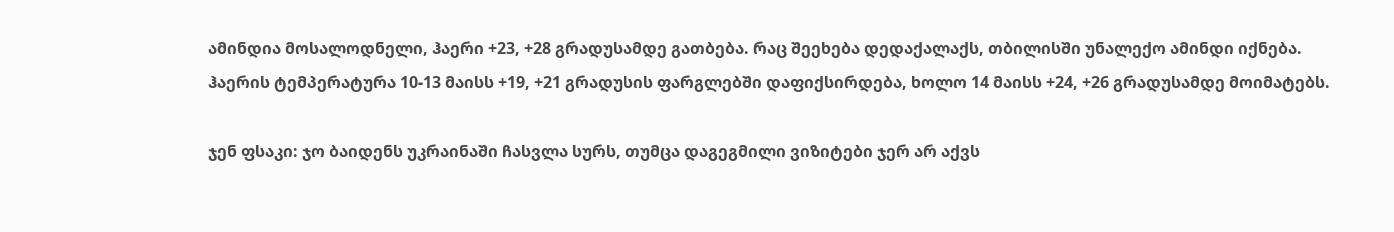ამინდია მოსალოდნელი, ჰაერი +23, +28 გრადუსამდე გათბება. რაც შეეხება დედაქალაქს, თბილისში უნალექო ამინდი იქნება. ჰაერის ტემპერატურა 10-13 მაისს +19, +21 გრადუსის ფარგლებში დაფიქსირდება, ხოლო 14 მაისს +24, +26 გრადუსამდე მოიმატებს.

ჯენ ფსაკი: ჯო ბაიდენს უკრაინაში ჩასვლა სურს, თუმცა დაგეგმილი ვიზიტები ჯერ არ აქვს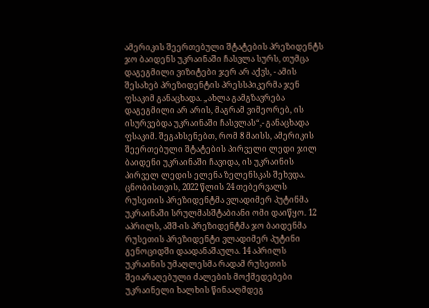ამერიკის შეერთებული შტატების პრეზიდენტს ჯო ბაიდენს უკრაინაში ჩასვლა სურს, თუმცა დაგეგმილი ვიზიტები ჯერ არ აქვს, - ამის შესახებ პრეზიდენტის პრესსპიკერმა ჯენ ფსაკიმ განაცხადა. „ახლა გამგზავრება დაგეგმილი არ არის, მაგრამ ვიმეორებ, ის ისურვებდა უკრაინაში ჩასვლას“,- განაცხადა ფსაკიმ. შეგახსენებთ, რომ 8 მაისს, ამერიკის შეერთებული შტატების პირველი ლედი ჯილ ბაიდენი უკრაინაში ჩავიდა, ის უკრაინის პირველ ლედის ელენა ზელენსკას შეხვდა. ცნობისთვის, 2022 წლის 24 თებერვალს რუსეთის პრეზიდენტმა ვლადიმერ პუტინმა უკრაინაში სრულმასშტაბიანი ომი დაიწყო. 12 აპრილს, აშშ-ის პრეზიდენტმა ჯო ბაიდენმა რუსეთის პრეზიდენტი ვლადიმერ პუტინი გენოციდში დაადანაშაულა. 14 აპრილს უკრაინის უმაღლესმა რადამ რუსეთის შეიარაღებული ძალების მოქმედებები უკრაინელი ხალხის წინააღმდეგ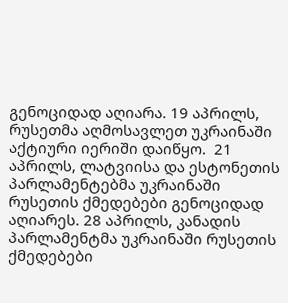გენოციდად აღიარა. 19 აპრილს, რუსეთმა აღმოსავლეთ უკრაინაში აქტიური იერიში დაიწყო.  21 აპრილს, ლატვიისა და ესტონეთის პარლამენტებმა უკრაინაში რუსეთის ქმედებები გენოციდად აღიარეს. 28 აპრილს, კანადის პარლამენტმა უკრაინაში რუსეთის ქმედებები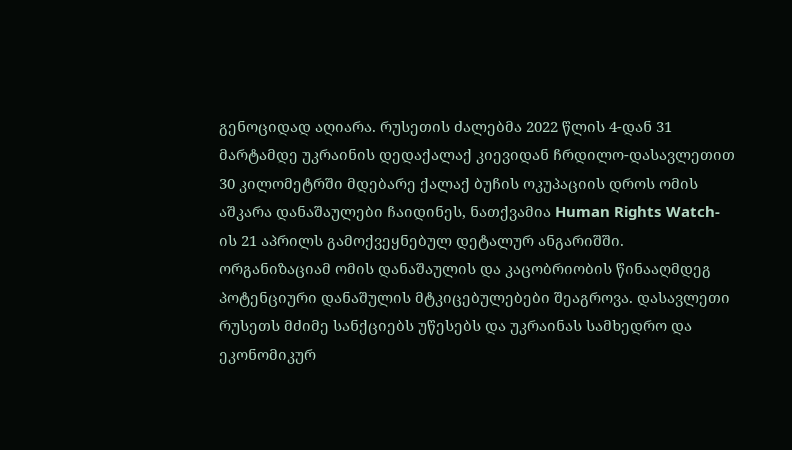გენოციდად აღიარა. რუსეთის ძალებმა 2022 წლის 4-დან 31 მარტამდე უკრაინის დედაქალაქ კიევიდან ჩრდილო-დასავლეთით 30 კილომეტრში მდებარე ქალაქ ბუჩის ოკუპაციის დროს ომის აშკარა დანაშაულები ჩაიდინეს, ნათქვამია Human Rights Watch-ის 21 აპრილს გამოქვეყნებულ დეტალურ ანგარიშში. ორგანიზაციამ ომის დანაშაულის და კაცობრიობის წინააღმდეგ პოტენციური დანაშულის მტკიცებულებები შეაგროვა. დასავლეთი რუსეთს მძიმე სანქციებს უწესებს და უკრაინას სამხედრო და ეკონომიკურ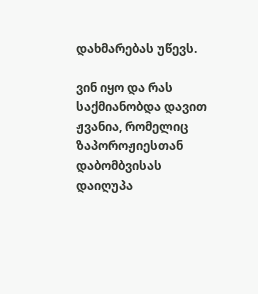დახმარებას უწევს.

ვინ იყო და რას საქმიანობდა დავით ჟვანია, რომელიც ზაპოროჟიესთან დაბომბვისას დაიღუპა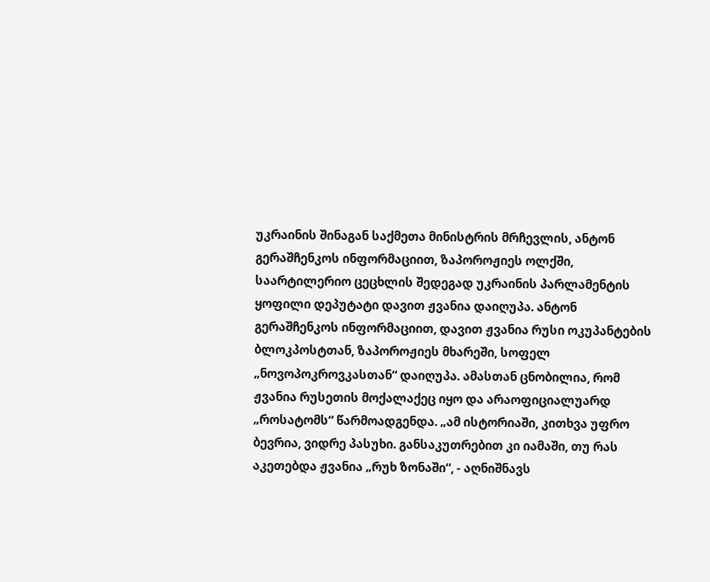უკრაინის შინაგან საქმეთა მინისტრის მრჩევლის, ანტონ გერაშჩენკოს ინფორმაციით, ზაპოროჟიეს ოლქში, საარტილერიო ცეცხლის შედეგად უკრაინის პარლამენტის ყოფილი დეპუტატი დავით ჟვანია დაიღუპა. ანტონ გერაშჩენკოს ინფორმაციით, დავით ჟვანია რუსი ოკუპანტების ბლოკპოსტთან, ზაპოროჟიეს მხარეში, სოფელ „ნოვოპოკროვკასთან“ დაიღუპა. ამასთან ცნობილია, რომ ჟვანია რუსეთის მოქალაქეც იყო და არაოფიციალუარდ „როსატომს“ წარმოადგენდა. „ამ ისტორიაში, კითხვა უფრო ბევრია, ვიდრე პასუხი. განსაკუთრებით კი იამაში, თუ რას აკეთებდა ჟვანია „რუხ ზონაში“, - აღნიშნავს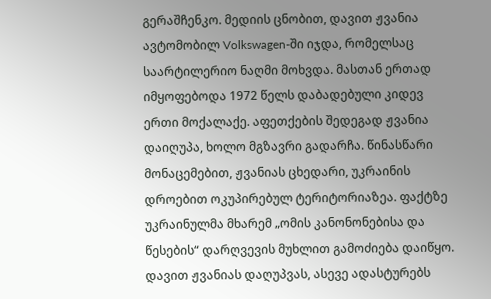გერაშჩენკო. მედიის ცნობით, დავით ჟვანია ავტომობილ Volkswagen-ში იჯდა, რომელსაც საარტილერიო ნაღმი მოხვდა. მასთან ერთად იმყოფებოდა 1972 წელს დაბადებული კიდევ ერთი მოქალაქე. აფეთქების შედეგად ჟვანია დაიღუპა, ხოლო მგზავრი გადარჩა. წინასწარი მონაცემებით, ჟვანიას ცხედარი, უკრაინის დროებით ოკუპირებულ ტერიტორიაზეა. ფაქტზე უკრაინულმა მხარემ „ომის კანონონებისა და წესების“ დარღვევის მუხლით გამოძიება დაიწყო. დავით ჟვანიას დაღუპვას, ასევე ადასტურებს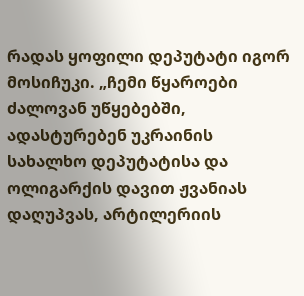რადას ყოფილი დეპუტატი იგორ მოსიჩუკი. „ჩემი წყაროები ძალოვან უწყებებში, ადასტურებენ უკრაინის სახალხო დეპუტატისა და ოლიგარქის დავით ჟვანიას დაღუპვას, არტილერიის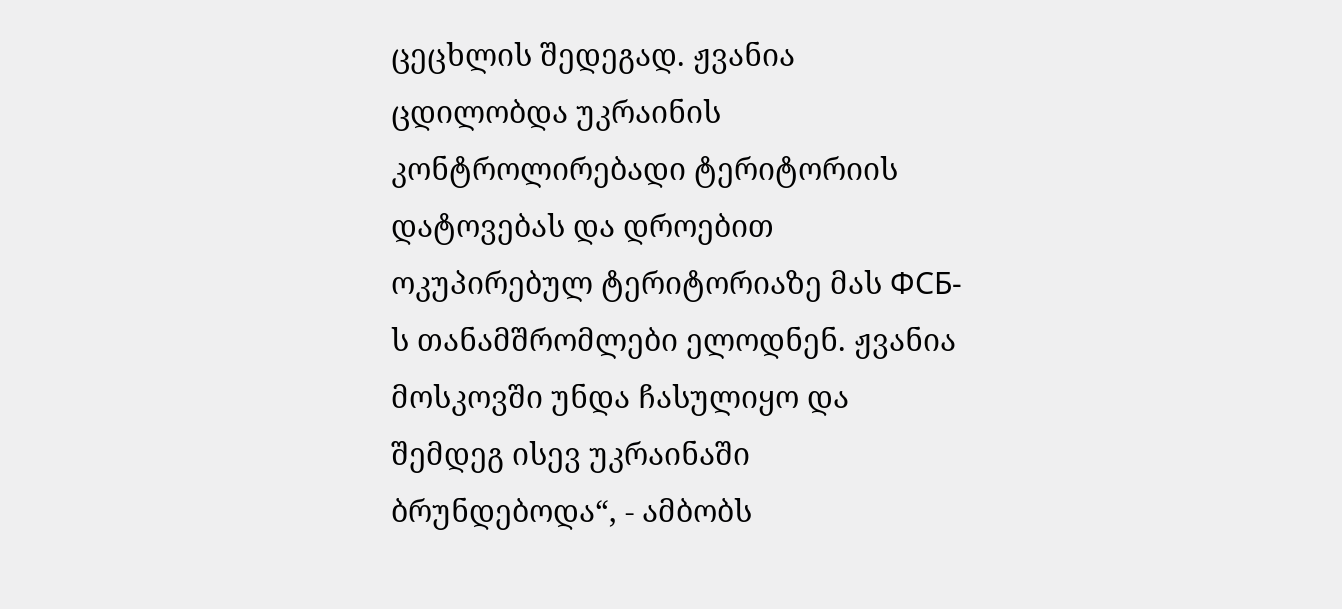ცეცხლის შედეგად. ჟვანია ცდილობდა უკრაინის კონტროლირებადი ტერიტორიის დატოვებას და დროებით ოკუპირებულ ტერიტორიაზე მას ФСБ-ს თანამშრომლები ელოდნენ. ჟვანია მოსკოვში უნდა ჩასულიყო და შემდეგ ისევ უკრაინაში ბრუნდებოდა“, - ამბობს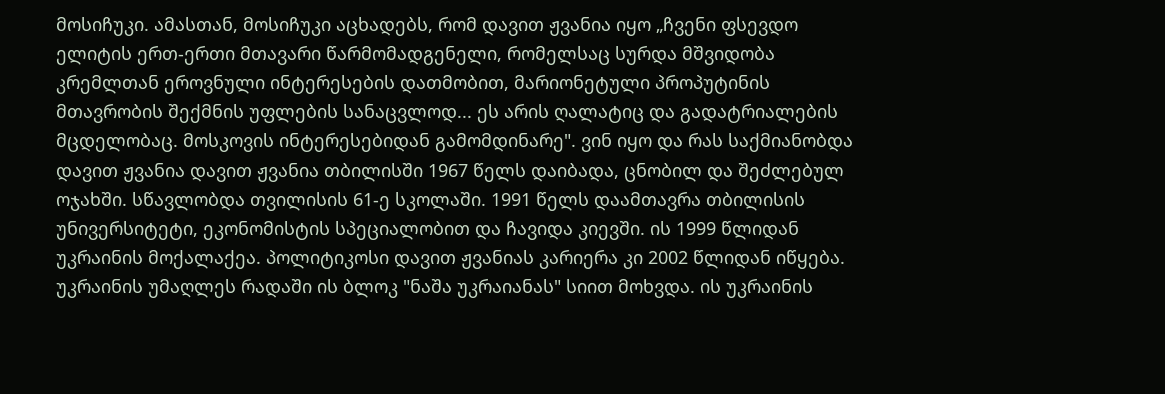მოსიჩუკი. ამასთან, მოსიჩუკი აცხადებს, რომ დავით ჟვანია იყო „ჩვენი ფსევდო ელიტის ერთ-ერთი მთავარი წარმომადგენელი, რომელსაც სურდა მშვიდობა კრემლთან ეროვნული ინტერესების დათმობით, მარიონეტული პროპუტინის მთავრობის შექმნის უფლების სანაცვლოდ... ეს არის ღალატიც და გადატრიალების მცდელობაც. მოსკოვის ინტერესებიდან გამომდინარე". ვინ იყო და რას საქმიანობდა დავით ჟვანია დავით ჟვანია თბილისში 1967 წელს დაიბადა, ცნობილ და შეძლებულ ოჯახში. სწავლობდა თვილისის 61-ე სკოლაში. 1991 წელს დაამთავრა თბილისის უნივერსიტეტი, ეკონომისტის სპეციალობით და ჩავიდა კიევში. ის 1999 წლიდან უკრაინის მოქალაქეა. პოლიტიკოსი დავით ჟვანიას კარიერა კი 2002 წლიდან იწყება. უკრაინის უმაღლეს რადაში ის ბლოკ "ნაშა უკრაიანას" სიით მოხვდა. ის უკრაინის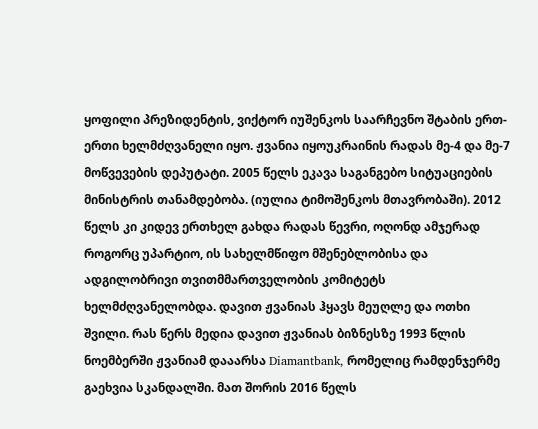ყოფილი პრეზიდენტის, ვიქტორ იუშენკოს საარჩევნო შტაბის ერთ-ერთი ხელმძღვანელი იყო. ჟვანია იყოუკრაინის რადას მე-4 და მე-7 მოწვევების დეპუტატი. 2005 წელს ეკავა საგანგებო სიტუაციების მინისტრის თანამდებობა. (იულია ტიმოშენკოს მთავრობაში). 2012 წელს კი კიდევ ერთხელ გახდა რადას წევრი, ოღონდ ამჯერად როგორც უპარტიო, ის სახელმწიფო მშენებლობისა და ადგილობრივი თვითმმართველობის კომიტეტს ხელმძღვანელობდა. დავით ჟვანიას ჰყავს მეუღლე და ოთხი შვილი. რას წერს მედია დავით ჟვანიას ბიზნესზე 1993 წლის ნოემბერში ჟვანიამ დააარსა Diamantbank, რომელიც რამდენჯერმე გაეხვია სკანდალში. მათ შორის 2016 წელს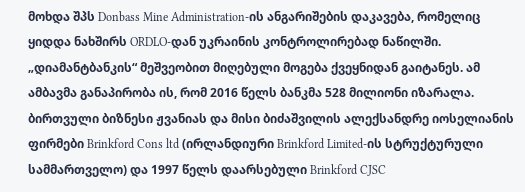მოხდა შპს Donbass Mine Administration-ის ანგარიშების დაკავება, რომელიც ყიდდა ნახშირს ORDLO-დან უკრაინის კონტროლირებად ნაწილში. „დიამანტბანკის“ მეშვეობით მიღებული მოგება ქვეყნიდან გაიტანეს. ამ ამბავმა განაპირობა ის, რომ 2016 წელს ბანკმა 528 მილიონი იზარალა. ბირთვული ბიზნესი ჟვანიას და მისი ბიძაშვილის ალექსანდრე იოსელიანის ფირმები Brinkford Cons ltd (ირლანდიური Brinkford Limited-ის სტრუქტურული სამმართველო) და 1997 წელს დაარსებული Brinkford CJSC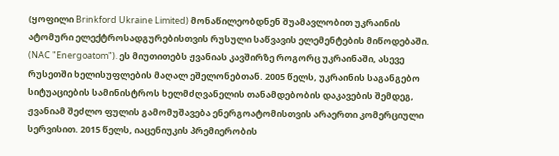(ყოფილი Brinkford Ukraine Limited) მონაწილეობდნენ შუამავლობით უკრაინის ატომური ელექტროსადგურებისთვის რუსული საწვავის ელემენტების მიწოდებაში. (NAC "Energoatom"). ეს მიუთითებს ჟვანიას კავშირზე როგორც უკრაინაში, ასევე რუსეთში ხელისუფლების მაღალ ეშელონებთან. 2005 წელს, უკრაინის საგანგებო სიტუაციების სამინისტროს ხელმძღვანელის თანამდებობის დაკავების შემდეგ, ჟვანიამ შეძლო ფულის გამომუშავება ენერგოატომისთვის არაერთი კომერციული სერვისით. 2015 წელს, იაცენიუკის პრემიერობის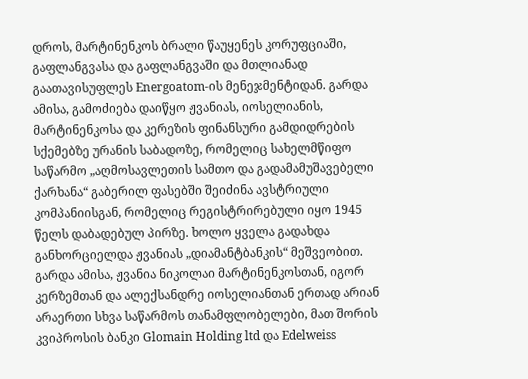დროს, მარტინენკოს ბრალი წაუყენეს კორუფციაში, გაფლანგვასა და გაფლანგვაში და მთლიანად გაათავისუფლეს Energoatom-ის მენეჯმენტიდან. გარდა ამისა, გამოძიება დაიწყო ჟვანიას, იოსელიანის, მარტინენკოსა და კერეზის ფინანსური გამდიდრების სქემებზე ურანის საბადოზე, რომელიც სახელმწიფო საწარმო „აღმოსავლეთის სამთო და გადამამუშავებელი ქარხანა“ გაბერილ ფასებში შეიძინა ავსტრიული კომპანიისგან, რომელიც რეგისტრირებული იყო 1945 წელს დაბადებულ პირზე. ხოლო ყველა გადახდა განხორციელდა ჟვანიას „დიამანტბანკის“ მეშვეობით. გარდა ამისა, ჟვანია ნიკოლაი მარტინენკოსთან, იგორ კერზემთან და ალექსანდრე იოსელიანთან ერთად არიან არაერთი სხვა საწარმოს თანამფლობელები, მათ შორის კვიპროსის ბანკი Glomain Holding ltd და Edelweiss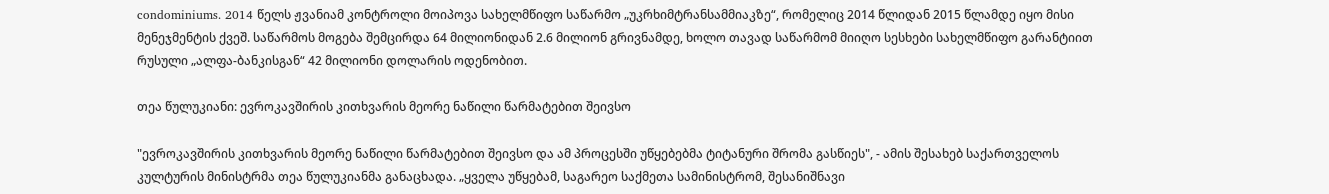condominiums. 2014 წელს ჟვანიამ კონტროლი მოიპოვა სახელმწიფო საწარმო „უკრხიმტრანსამმიაკზე“, რომელიც 2014 წლიდან 2015 წლამდე იყო მისი მენეჯმენტის ქვეშ. საწარმოს მოგება შემცირდა 64 მილიონიდან 2.6 მილიონ გრივნამდე, ხოლო თავად საწარმომ მიიღო სესხები სახელმწიფო გარანტიით რუსული „ალფა-ბანკისგან“ 42 მილიონი დოლარის ოდენობით.

თეა წულუკიანი: ევროკავშირის კითხვარის მეორე ნაწილი წარმატებით შეივსო

"ევროკავშირის კითხვარის მეორე ნაწილი წარმატებით შეივსო და ამ პროცესში უწყებებმა ტიტანური შრომა გასწიეს", - ამის შესახებ საქართველოს კულტურის მინისტრმა თეა წულუკიანმა განაცხადა. „ყველა უწყებამ, საგარეო საქმეთა სამინისტრომ, შესანიშნავი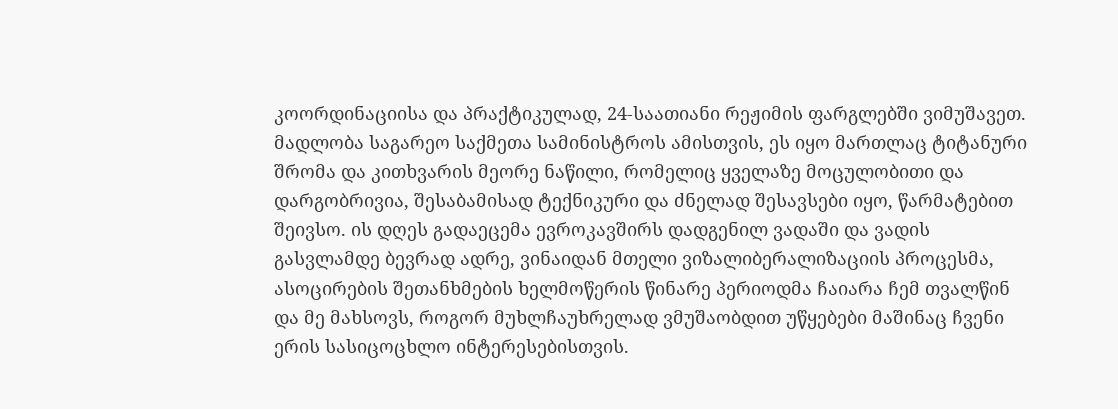კოორდინაციისა და პრაქტიკულად, 24-საათიანი რეჟიმის ფარგლებში ვიმუშავეთ. მადლობა საგარეო საქმეთა სამინისტროს ამისთვის, ეს იყო მართლაც ტიტანური შრომა და კითხვარის მეორე ნაწილი, რომელიც ყველაზე მოცულობითი და დარგობრივია, შესაბამისად ტექნიკური და ძნელად შესავსები იყო, წარმატებით შეივსო. ის დღეს გადაეცემა ევროკავშირს დადგენილ ვადაში და ვადის გასვლამდე ბევრად ადრე, ვინაიდან მთელი ვიზალიბერალიზაციის პროცესმა, ასოცირების შეთანხმების ხელმოწერის წინარე პერიოდმა ჩაიარა ჩემ თვალწინ და მე მახსოვს, როგორ მუხლჩაუხრელად ვმუშაობდით უწყებები მაშინაც ჩვენი ერის სასიცოცხლო ინტერესებისთვის.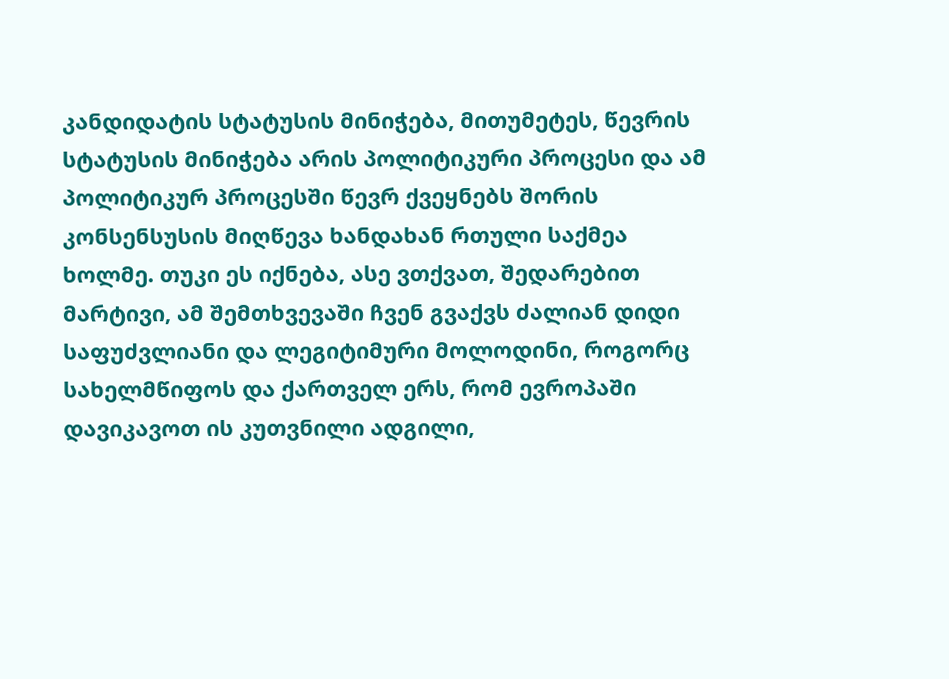კანდიდატის სტატუსის მინიჭება, მითუმეტეს, წევრის სტატუსის მინიჭება არის პოლიტიკური პროცესი და ამ პოლიტიკურ პროცესში წევრ ქვეყნებს შორის კონსენსუსის მიღწევა ხანდახან რთული საქმეა ხოლმე. თუკი ეს იქნება, ასე ვთქვათ, შედარებით მარტივი, ამ შემთხვევაში ჩვენ გვაქვს ძალიან დიდი საფუძვლიანი და ლეგიტიმური მოლოდინი, როგორც სახელმწიფოს და ქართველ ერს, რომ ევროპაში დავიკავოთ ის კუთვნილი ადგილი,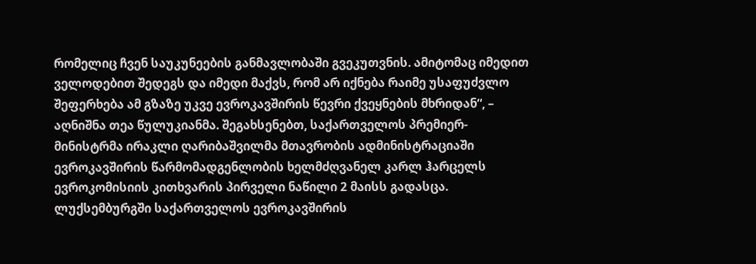რომელიც ჩვენ საუკუნეების განმავლობაში გვეკუთვნის. ამიტომაც იმედით ველოდებით შედეგს და იმედი მაქვს, რომ არ იქნება რაიმე უსაფუძვლო შეფერხება ამ გზაზე უკვე ევროკავშირის წევრი ქვეყნების მხრიდან“, – აღნიშნა თეა წულუკიანმა. შეგახსენებთ, საქართველოს პრემიერ-მინისტრმა ირაკლი ღარიბაშვილმა მთავრობის ადმინისტრაციაში ევროკავშირის წარმომადგენლობის ხელმძღვანელ კარლ ჰარცელს ევროკომისიის კითხვარის პირველი ნაწილი 2 მაისს გადასცა. ლუქსემბურგში საქართველოს ევროკავშირის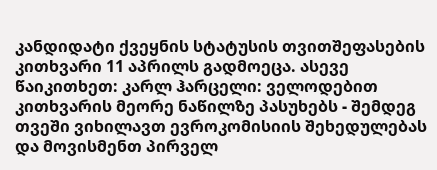კანდიდატი ქვეყნის სტატუსის თვითშეფასების კითხვარი 11 აპრილს გადმოეცა. ასევე წაიკითხეთ: კარლ ჰარცელი: ველოდებით კითხვარის მეორე ნაწილზე პასუხებს - შემდეგ თვეში ვიხილავთ ევროკომისიის შეხედულებას და მოვისმენთ პირველ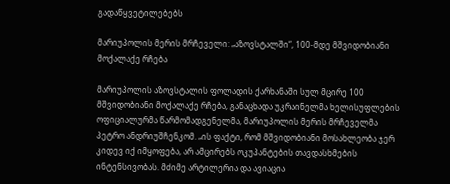გადაწყვეტილებებს

მარიუპოლის მერის მრჩეველი: „აზოვსტალში“, 100-მდე მშვიდობიანი მოქალაქე რჩება

მარიუპოლის აზოვსტალის ფოლადის ქარხანაში სულ მცირე 100 მშვიდობიანი მოქალაქე რჩება, განაცხადა უკრაინელმა ხელისუფლების ოფიციალურმა წარმომადგენელმა, მარიუპოლის მერის მრჩეველმა პეტრო ანდრიუშჩენკომ. „ის ფაქტი, რომ მშვიდობიანი მოსახლეობა ჯერ კიდევ იქ იმყოფება, არ ამცირებს ოკუპანტების თავდასხმების ინტენსივობას. მძიმე არტილერია და ავიაცია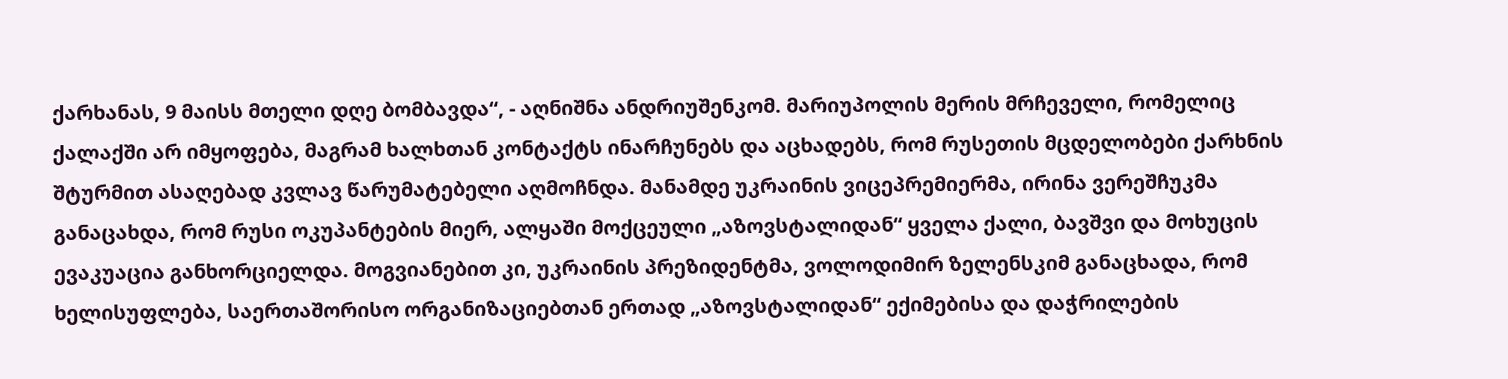ქარხანას, 9 მაისს მთელი დღე ბომბავდა“, - აღნიშნა ანდრიუშენკომ. მარიუპოლის მერის მრჩეველი, რომელიც ქალაქში არ იმყოფება, მაგრამ ხალხთან კონტაქტს ინარჩუნებს და აცხადებს, რომ რუსეთის მცდელობები ქარხნის შტურმით ასაღებად კვლავ წარუმატებელი აღმოჩნდა. მანამდე უკრაინის ვიცეპრემიერმა, ირინა ვერეშჩუკმა განაცახდა, რომ რუსი ოკუპანტების მიერ, ალყაში მოქცეული „აზოვსტალიდან“ ყველა ქალი, ბავშვი და მოხუცის ევაკუაცია განხორციელდა. მოგვიანებით კი, უკრაინის პრეზიდენტმა, ვოლოდიმირ ზელენსკიმ განაცხადა, რომ ხელისუფლება, საერთაშორისო ორგანიზაციებთან ერთად „აზოვსტალიდან“ ექიმებისა და დაჭრილების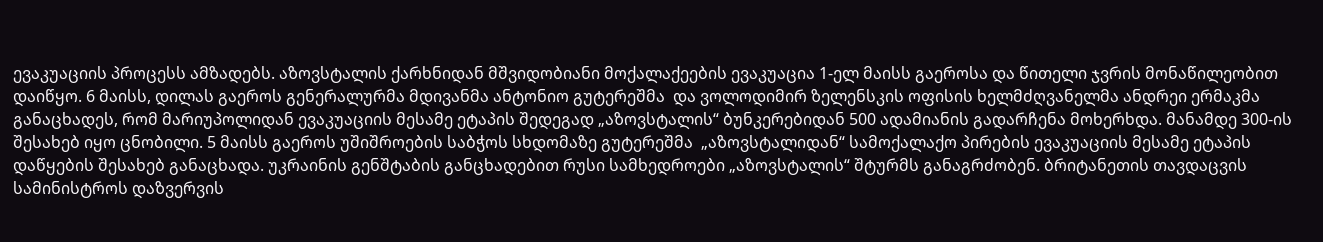ევაკუაციის პროცესს ამზადებს. აზოვსტალის ქარხნიდან მშვიდობიანი მოქალაქეების ევაკუაცია 1-ელ მაისს გაეროსა და წითელი ჯვრის მონაწილეობით დაიწყო. 6 მაისს, დილას გაეროს გენერალურმა მდივანმა ანტონიო გუტერეშმა  და ვოლოდიმირ ზელენსკის ოფისის ხელმძღვანელმა ანდრეი ერმაკმა განაცხადეს, რომ მარიუპოლიდან ევაკუაციის მესამე ეტაპის შედეგად „აზოვსტალის“ ბუნკერებიდან 500 ადამიანის გადარჩენა მოხერხდა. მანამდე 300-ის შესახებ იყო ცნობილი. 5 მაისს გაეროს უშიშროების საბჭოს სხდომაზე გუტერეშმა  „აზოვსტალიდან“ სამოქალაქო პირების ევაკუაციის მესამე ეტაპის დაწყების შესახებ განაცხადა. უკრაინის გენშტაბის განცხადებით რუსი სამხედროები „აზოვსტალის“ შტურმს განაგრძობენ. ბრიტანეთის თავდაცვის სამინისტროს დაზვერვის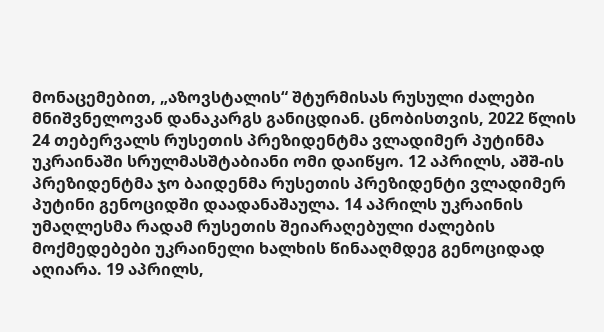მონაცემებით, „აზოვსტალის“ შტურმისას რუსული ძალები მნიშვნელოვან დანაკარგს განიცდიან. ცნობისთვის, 2022 წლის 24 თებერვალს რუსეთის პრეზიდენტმა ვლადიმერ პუტინმა უკრაინაში სრულმასშტაბიანი ომი დაიწყო. 12 აპრილს, აშშ-ის პრეზიდენტმა ჯო ბაიდენმა რუსეთის პრეზიდენტი ვლადიმერ პუტინი გენოციდში დაადანაშაულა. 14 აპრილს უკრაინის უმაღლესმა რადამ რუსეთის შეიარაღებული ძალების მოქმედებები უკრაინელი ხალხის წინააღმდეგ გენოციდად აღიარა. 19 აპრილს,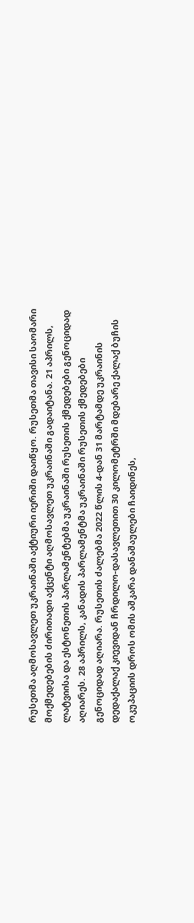რუსეთმა აღმოსავლეთ უკრაინაში აქტიური იერიში დაიწყო. რუსეთმა თავისი საომარი მოქმედებების ძირითადი აქცენტი აღმოსავლეთ უკრაინაში გადაიტანა. 21 აპრილს, ლატვიისა და ესტონეთის პარლამენტებმა უკრაინაში რუსეთის ქმედებები გენოციდად აღიარეს. 28 აპრილს, კანადის პარლამენტმა უკრაინაში რუსეთის ქმედებები გენოციდად აღიარა. რუსეთის ძალებმა 2022 წლის 4-დან 31 მარტამდე უკრაინის დედაქალაქ კიევიდან ჩრდილო-დასავლეთით 30 კილომეტრში მდებარე ქალაქ ბუჩის ოკუპაციის დროს ომის აშკარა დანაშაულები ჩაიდინეს,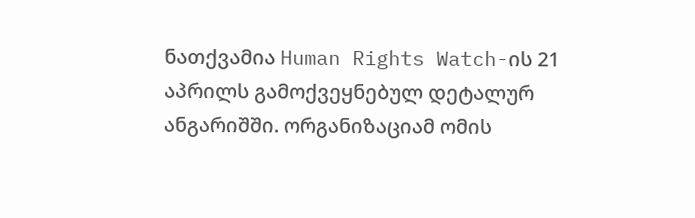ნათქვამია Human Rights Watch-ის 21 აპრილს გამოქვეყნებულ დეტალურ ანგარიშში. ორგანიზაციამ ომის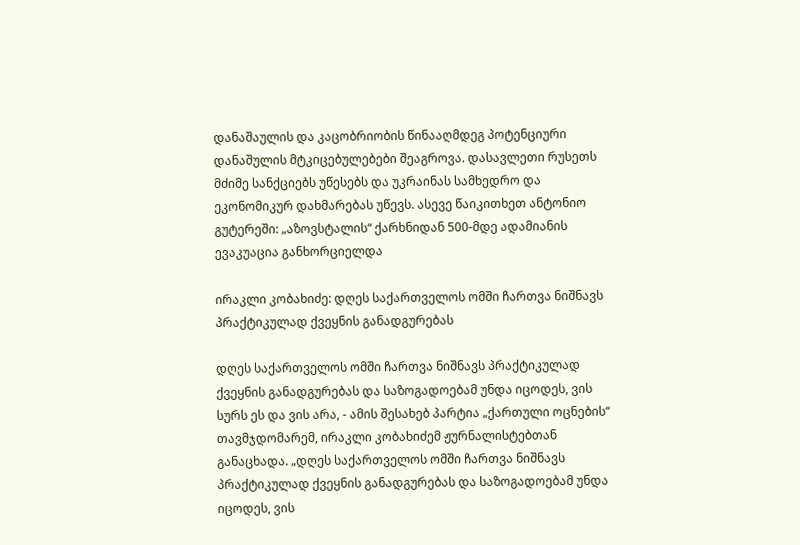დანაშაულის და კაცობრიობის წინააღმდეგ პოტენციური დანაშულის მტკიცებულებები შეაგროვა. დასავლეთი რუსეთს მძიმე სანქციებს უწესებს და უკრაინას სამხედრო და ეკონომიკურ დახმარებას უწევს. ასევე წაიკითხეთ ანტონიო გუტერეში: „აზოვსტალის“ ქარხნიდან 500-მდე ადამიანის ევაკუაცია განხორციელდა

ირაკლი კობახიძე: დღეს საქართველოს ომში ჩართვა ნიშნავს პრაქტიკულად ქვეყნის განადგურებას

დღეს საქართველოს ომში ჩართვა ნიშნავს პრაქტიკულად ქვეყნის განადგურებას და საზოგადოებამ უნდა იცოდეს, ვის სურს ეს და ვის არა, - ამის შესახებ პარტია „ქართული ოცნების“ თავმჯდომარემ, ირაკლი კობახიძემ ჟურნალისტებთან განაცხადა. „დღეს საქართველოს ომში ჩართვა ნიშნავს პრაქტიკულად ქვეყნის განადგურებას და საზოგადოებამ უნდა იცოდეს, ვის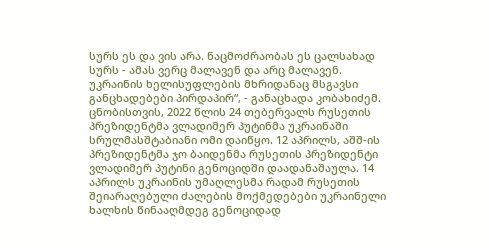სურს ეს და ვის არა. ნაცმოძრაობას ეს ცალსახად სურს - ამას ვერც მალავენ და არც მალავენ. უკრაინის ხელისუფლების მხრიდანაც მსგავსი განცხადებები პირდაპირ“, - განაცხადა კობახიძემ. ცნობისთვის, 2022 წლის 24 თებერვალს რუსეთის პრეზიდენტმა ვლადიმერ პუტინმა უკრაინაში სრულმასშტაბიანი ომი დაიწყო. 12 აპრილს, აშშ-ის პრეზიდენტმა ჯო ბაიდენმა რუსეთის პრეზიდენტი ვლადიმერ პუტინი გენოციდში დაადანაშაულა. 14 აპრილს უკრაინის უმაღლესმა რადამ რუსეთის შეიარაღებული ძალების მოქმედებები უკრაინელი ხალხის წინააღმდეგ გენოციდად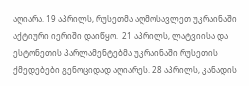აღიარა. 19 აპრილს, რუსეთმა აღმოსავლეთ უკრაინაში აქტიური იერიში დაიწყო.  21 აპრილს, ლატვიისა და ესტონეთის პარლამენტებმა უკრაინაში რუსეთის ქმედებები გენოციდად აღიარეს. 28 აპრილს, კანადის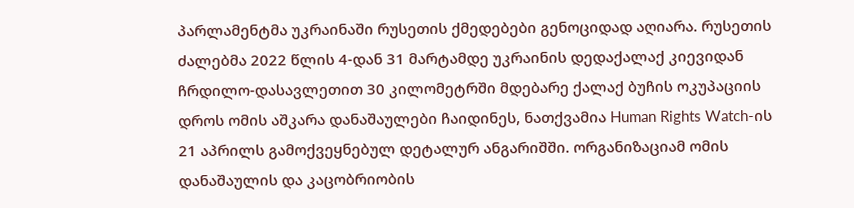პარლამენტმა უკრაინაში რუსეთის ქმედებები გენოციდად აღიარა. რუსეთის ძალებმა 2022 წლის 4-დან 31 მარტამდე უკრაინის დედაქალაქ კიევიდან ჩრდილო-დასავლეთით 30 კილომეტრში მდებარე ქალაქ ბუჩის ოკუპაციის დროს ომის აშკარა დანაშაულები ჩაიდინეს, ნათქვამია Human Rights Watch-ის 21 აპრილს გამოქვეყნებულ დეტალურ ანგარიშში. ორგანიზაციამ ომის დანაშაულის და კაცობრიობის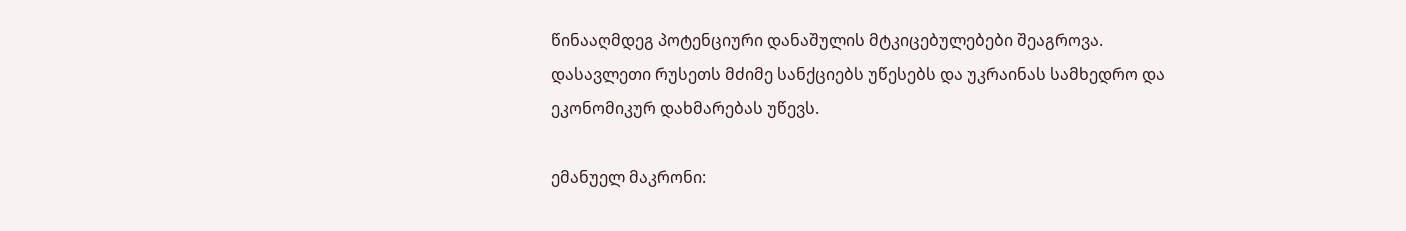წინააღმდეგ პოტენციური დანაშულის მტკიცებულებები შეაგროვა. დასავლეთი რუსეთს მძიმე სანქციებს უწესებს და უკრაინას სამხედრო და ეკონომიკურ დახმარებას უწევს.

ემანუელ მაკრონი: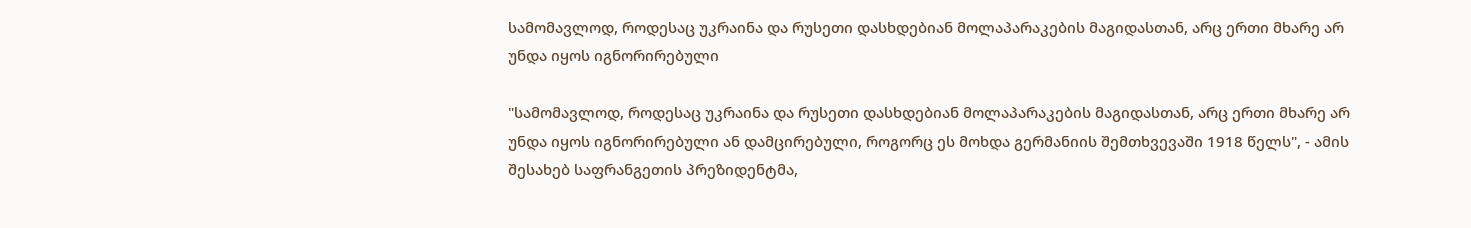სამომავლოდ, როდესაც უკრაინა და რუსეთი დასხდებიან მოლაპარაკების მაგიდასთან, არც ერთი მხარე არ უნდა იყოს იგნორირებული

"სამომავლოდ, როდესაც უკრაინა და რუსეთი დასხდებიან მოლაპარაკების მაგიდასთან, არც ერთი მხარე არ უნდა იყოს იგნორირებული ან დამცირებული, როგორც ეს მოხდა გერმანიის შემთხვევაში 1918 წელს", - ამის შესახებ საფრანგეთის პრეზიდენტმა,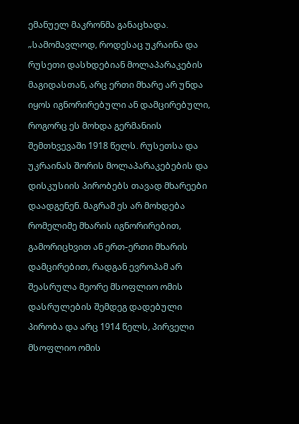ემანუელ მაკრონმა განაცხადა. „სამომავლოდ, როდესაც უკრაინა და რუსეთი დასხდებიან მოლაპარაკების მაგიდასთან, არც ერთი მხარე არ უნდა იყოს იგნორირებული ან დამცირებული, როგორც ეს მოხდა გერმანიის შემთხვევაში 1918 წელს. რუსეთსა და უკრაინას შორის მოლაპარაკებების და დისკუსიის პირობებს თავად მხარეები დაადგენენ. მაგრამ ეს არ მოხდება რომელიმე მხარის იგნორირებით, გამორიცხვით ან ერთ-ერთი მხარის დამცირებით, რადგან ევროპამ არ შეასრულა მეორე მსოფლიო ომის დასრულების შემდეგ დადებული პირობა და არც 1914 წელს, პირველი მსოფლიო ომის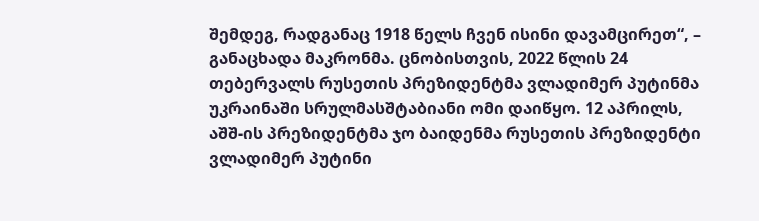შემდეგ, რადგანაც 1918 წელს ჩვენ ისინი დავამცირეთ“, – განაცხადა მაკრონმა. ცნობისთვის, 2022 წლის 24 თებერვალს რუსეთის პრეზიდენტმა ვლადიმერ პუტინმა უკრაინაში სრულმასშტაბიანი ომი დაიწყო. 12 აპრილს, აშშ-ის პრეზიდენტმა ჯო ბაიდენმა რუსეთის პრეზიდენტი ვლადიმერ პუტინი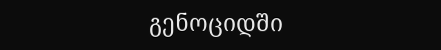გენოციდში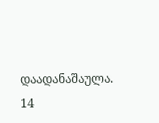დაადანაშაულა. 14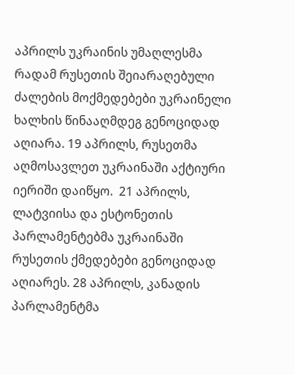აპრილს უკრაინის უმაღლესმა რადამ რუსეთის შეიარაღებული ძალების მოქმედებები უკრაინელი ხალხის წინააღმდეგ გენოციდად აღიარა. 19 აპრილს, რუსეთმა აღმოსავლეთ უკრაინაში აქტიური იერიში დაიწყო.  21 აპრილს, ლატვიისა და ესტონეთის პარლამენტებმა უკრაინაში რუსეთის ქმედებები გენოციდად აღიარეს. 28 აპრილს, კანადის პარლამენტმა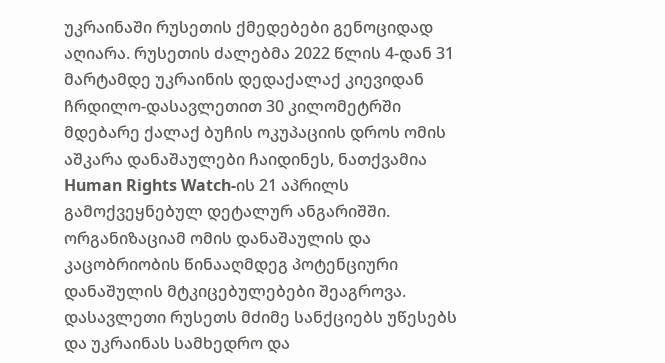უკრაინაში რუსეთის ქმედებები გენოციდად აღიარა. რუსეთის ძალებმა 2022 წლის 4-დან 31 მარტამდე უკრაინის დედაქალაქ კიევიდან ჩრდილო-დასავლეთით 30 კილომეტრში მდებარე ქალაქ ბუჩის ოკუპაციის დროს ომის აშკარა დანაშაულები ჩაიდინეს, ნათქვამია Human Rights Watch-ის 21 აპრილს გამოქვეყნებულ დეტალურ ანგარიშში. ორგანიზაციამ ომის დანაშაულის და კაცობრიობის წინააღმდეგ პოტენციური დანაშულის მტკიცებულებები შეაგროვა. დასავლეთი რუსეთს მძიმე სანქციებს უწესებს და უკრაინას სამხედრო და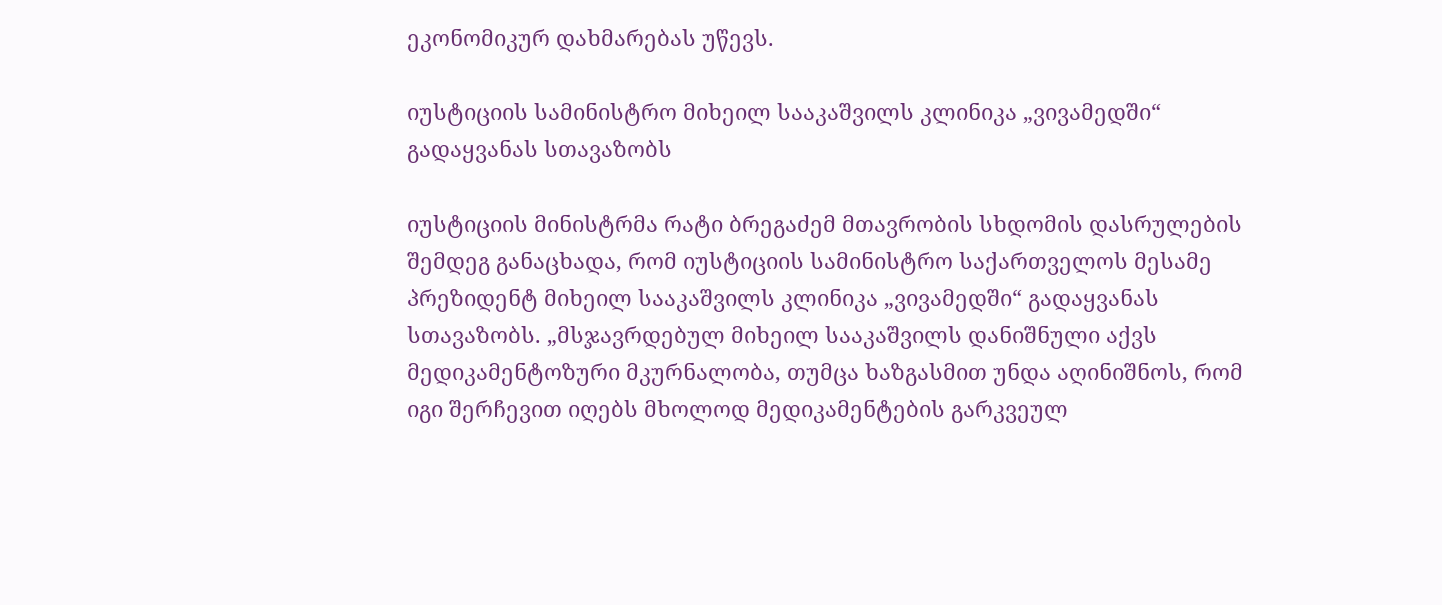ეკონომიკურ დახმარებას უწევს.

იუსტიციის სამინისტრო მიხეილ სააკაშვილს კლინიკა „ვივამედში“ გადაყვანას სთავაზობს

იუსტიციის მინისტრმა რატი ბრეგაძემ მთავრობის სხდომის დასრულების შემდეგ განაცხადა, რომ იუსტიციის სამინისტრო საქართველოს მესამე პრეზიდენტ მიხეილ სააკაშვილს კლინიკა „ვივამედში“ გადაყვანას სთავაზობს. „მსჯავრდებულ მიხეილ სააკაშვილს დანიშნული აქვს მედიკამენტოზური მკურნალობა, თუმცა ხაზგასმით უნდა აღინიშნოს, რომ იგი შერჩევით იღებს მხოლოდ მედიკამენტების გარკვეულ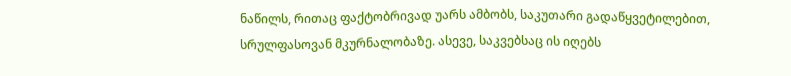ნაწილს, რითაც ფაქტობრივად უარს ამბობს, საკუთარი გადაწყვეტილებით, სრულფასოვან მკურნალობაზე. ასევე, საკვებსაც ის იღებს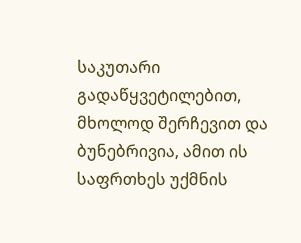საკუთარი გადაწყვეტილებით, მხოლოდ შერჩევით და ბუნებრივია, ამით ის საფრთხეს უქმნის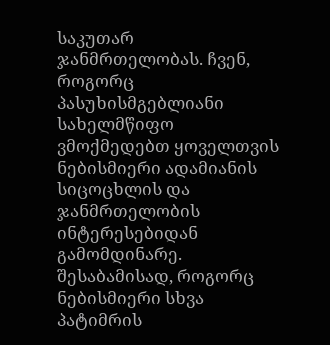საკუთარ ჯანმრთელობას. ჩვენ, როგორც პასუხისმგებლიანი სახელმწიფო ვმოქმედებთ ყოველთვის ნებისმიერი ადამიანის სიცოცხლის და ჯანმრთელობის ინტერესებიდან გამომდინარე. შესაბამისად, როგორც ნებისმიერი სხვა პატიმრის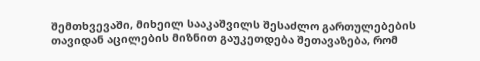შემთხვევაში, მიხეილ სააკაშვილს შესაძლო გართულებების თავიდან აცილების მიზნით გაუკეთდება შეთავაზება, რომ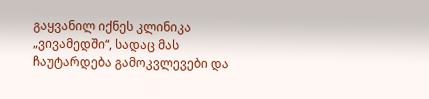გაყვანილ იქნეს კლინიკა „ვივამედში“, სადაც მას ჩაუტარდება გამოკვლევები და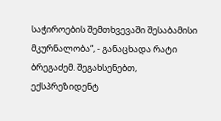საჭიროების შემთხვევაში შესაბამისი მკურნალობა“, - განაცხადა რატი ბრეგაძემ. შეგახსენებთ, ექსპრეზიდენტ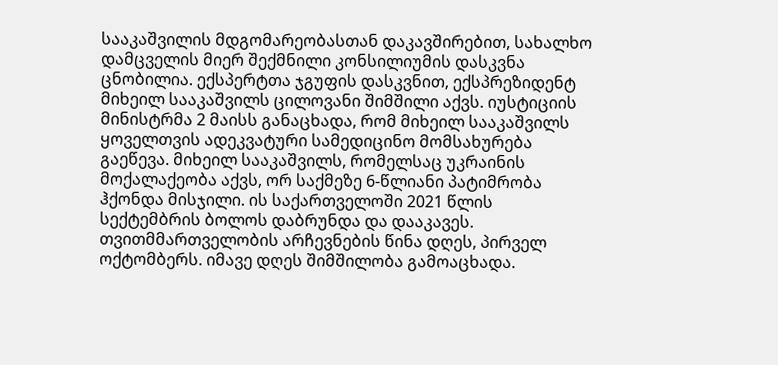სააკაშვილის მდგომარეობასთან დაკავშირებით, სახალხო დამცველის მიერ შექმნილი კონსილიუმის დასკვნა ცნობილია. ექსპერტთა ჯგუფის დასკვნით, ექსპრეზიდენტ მიხეილ სააკაშვილს ცილოვანი შიმშილი აქვს. იუსტიციის მინისტრმა 2 მაისს განაცხადა, რომ მიხეილ სააკაშვილს ყოველთვის ადეკვატური სამედიცინო მომსახურება გაეწევა. მიხეილ სააკაშვილს, რომელსაც უკრაინის მოქალაქეობა აქვს, ორ საქმეზე 6-წლიანი პატიმრობა ჰქონდა მისჯილი. ის საქართველოში 2021 წლის სექტემბრის ბოლოს დაბრუნდა და დააკავეს. თვითმმართველობის არჩევნების წინა დღეს, პირველ ოქტომბერს. იმავე დღეს შიმშილობა გამოაცხადა.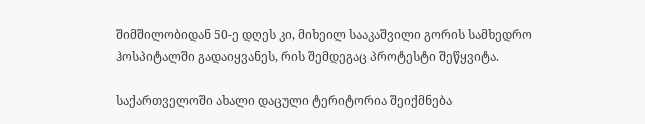შიმშილობიდან 50-ე დღეს კი, მიხეილ სააკაშვილი გორის სამხედრო ჰოსპიტალში გადაიყვანეს, რის შემდეგაც პროტესტი შეწყვიტა.

საქართველოში ახალი დაცული ტერიტორია შეიქმნება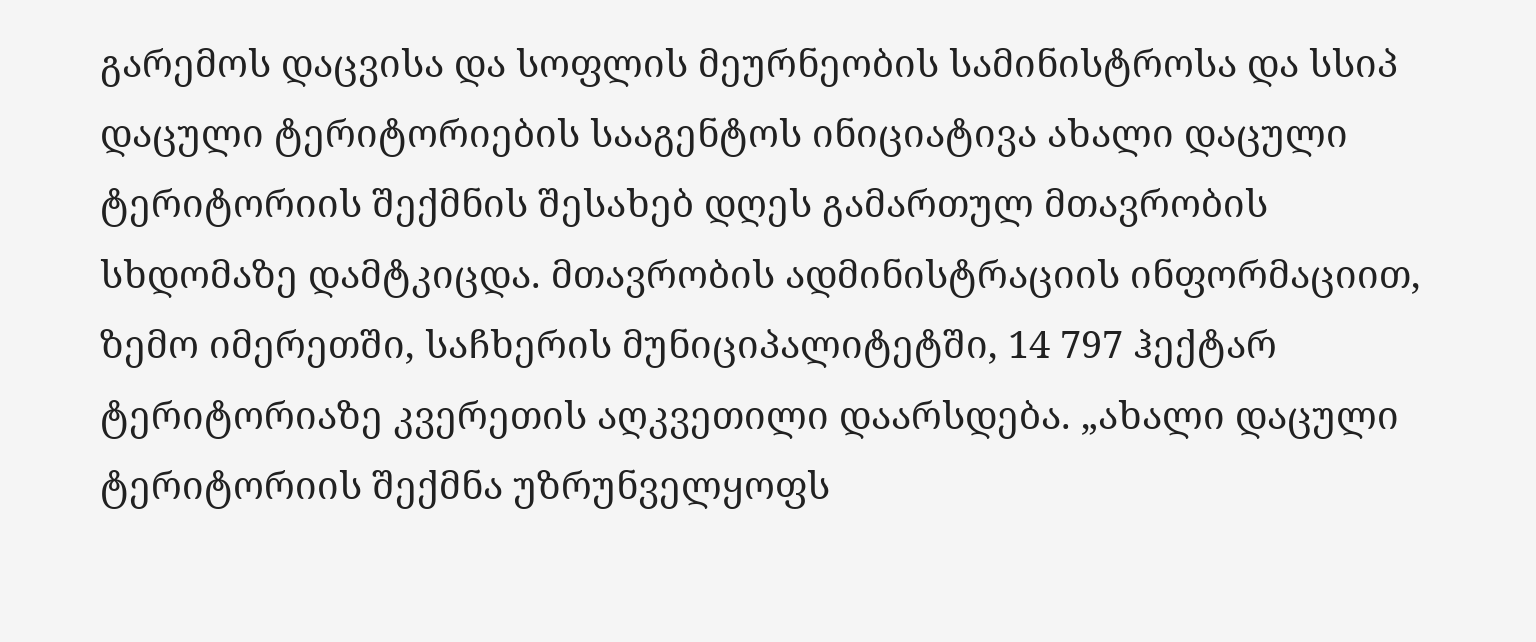გარემოს დაცვისა და სოფლის მეურნეობის სამინისტროსა და სსიპ დაცული ტერიტორიების სააგენტოს ინიციატივა ახალი დაცული ტერიტორიის შექმნის შესახებ დღეს გამართულ მთავრობის სხდომაზე დამტკიცდა. მთავრობის ადმინისტრაციის ინფორმაციით, ზემო იმერეთში, საჩხერის მუნიციპალიტეტში, 14 797 ჰექტარ ტერიტორიაზე კვერეთის აღკვეთილი დაარსდება. „ახალი დაცული ტერიტორიის შექმნა უზრუნველყოფს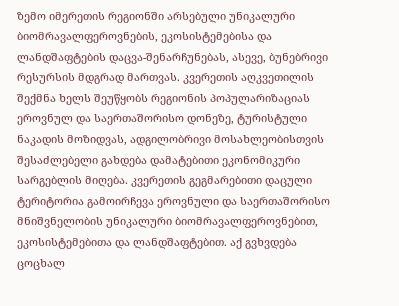ზემო იმერეთის რეგიონში არსებული უნიკალური ბიომრავალფეროვნების, ეკოსისტემებისა და ლანდშაფტების დაცვა-შენარჩუნებას, ასევე, ბუნებრივი რესურსის მდგრად მართვას. კვერეთის აღკვეთილის შექმნა ხელს შეუწყობს რეგიონის პოპულარიზაციას ეროვნულ და საერთაშორისო დონეზე, ტურისტული ნაკადის მოზიდვას, ადგილობრივი მოსახლეობისთვის შესაძლებელი გახდება დამატებითი ეკონომიკური სარგებლის მიღება. კვერეთის გეგმარებითი დაცული ტერიტორია გამოირჩევა ეროვნული და საერთაშორისო მნიშვნელობის უნიკალური ბიომრავალფეროვნებით, ეკოსისტემებითა და ლანდშაფტებით. აქ გვხვდება ცოცხალ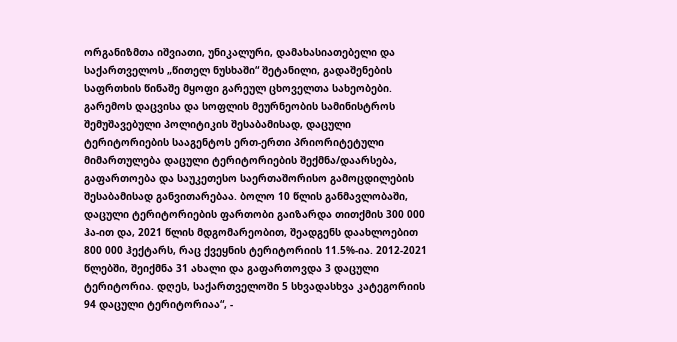ორგანიზმთა იშვიათი, უნიკალური, დამახასიათებელი და საქართველოს „წითელ ნუსხაში“ შეტანილი, გადაშენების საფრთხის წინაშე მყოფი გარეულ ცხოველთა სახეობები. გარემოს დაცვისა და სოფლის მეურნეობის სამინისტროს შემუშავებული პოლიტიკის შესაბამისად, დაცული ტერიტორიების სააგენტოს ერთ-ერთი პრიორიტეტული მიმართულება დაცული ტერიტორიების შექმნა/დაარსება, გაფართოება და საუკეთესო საერთაშორისო გამოცდილების შესაბამისად განვითარებაა. ბოლო 10 წლის განმავლობაში, დაცული ტერიტორიების ფართობი გაიზარდა თითქმის 300 000 ჰა-ით და, 2021 წლის მდგომარეობით, შეადგენს დაახლოებით 800 000 ჰექტარს, რაც ქვეყნის ტერიტორიის 11.5%-ია. 2012-2021 წლებში, შეიქმნა 31 ახალი და გაფართოვდა 3 დაცული ტერიტორია. დღეს, საქართველოში 5 სხვადასხვა კატეგორიის 94 დაცული ტერიტორიაა“, -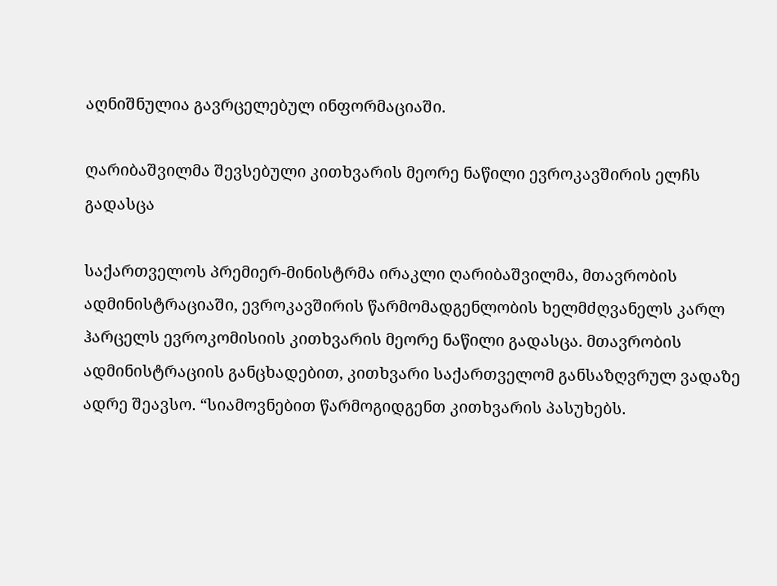აღნიშნულია გავრცელებულ ინფორმაციაში.

ღარიბაშვილმა შევსებული კითხვარის მეორე ნაწილი ევროკავშირის ელჩს გადასცა

საქართველოს პრემიერ-მინისტრმა ირაკლი ღარიბაშვილმა, მთავრობის ადმინისტრაციაში, ევროკავშირის წარმომადგენლობის ხელმძღვანელს კარლ ჰარცელს ევროკომისიის კითხვარის მეორე ნაწილი გადასცა. მთავრობის ადმინისტრაციის განცხადებით, კითხვარი საქართველომ განსაზღვრულ ვადაზე ადრე შეავსო. “სიამოვნებით წარმოგიდგენთ კითხვარის პასუხებს.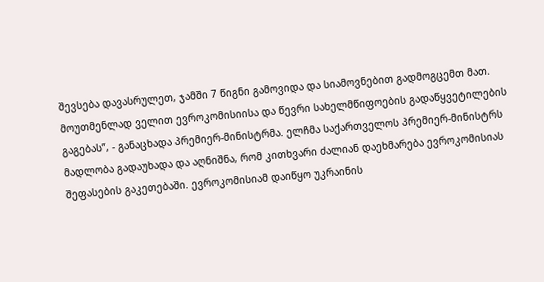შევსება დავასრულეთ, ჯამში 7 წიგნი გამოვიდა და სიამოვნებით გადმოგცემთ მათ. მოუთმენლად ველით ევროკომისიისა და წევრი სახელმწიფოების გადაწყვეტილების გაგებას”, - განაცხადა პრემიერ-მინისტრმა. ელჩმა საქართველოს პრემიერ-მინისტრს მადლობა გადაუხადა და აღნიშნა, რომ კითხვარი ძალიან დაეხმარება ევროკომისიას შეფასების გაკეთებაში. ევროკომისიამ დაიწყო უკრაინის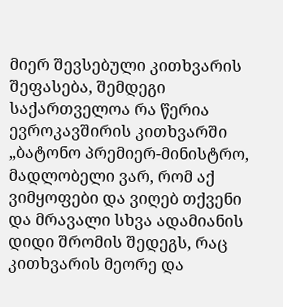მიერ შევსებული კითხვარის შეფასება, შემდეგი საქართველოა რა წერია ევროკავშირის კითხვარში „ბატონო პრემიერ-მინისტრო, მადლობელი ვარ, რომ აქ ვიმყოფები და ვიღებ თქვენი და მრავალი სხვა ადამიანის დიდი შრომის შედეგს, რაც კითხვარის მეორე და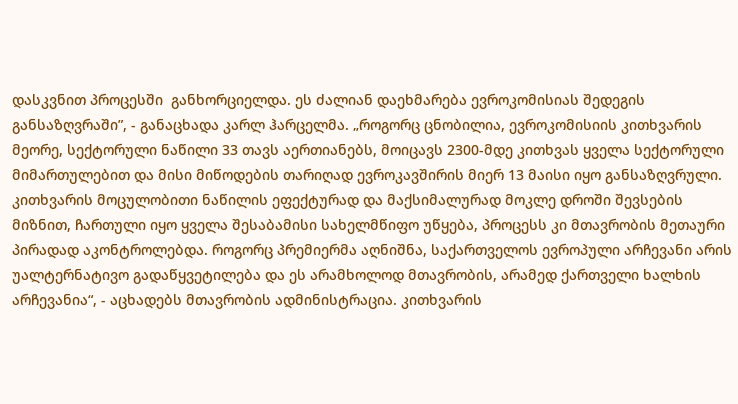დასკვნით პროცესში  განხორციელდა. ეს ძალიან დაეხმარება ევროკომისიას შედეგის განსაზღვრაში”, - განაცხადა კარლ ჰარცელმა. „როგორც ცნობილია, ევროკომისიის კითხვარის მეორე, სექტორული ნაწილი 33 თავს აერთიანებს, მოიცავს 2300-მდე კითხვას ყველა სექტორული მიმართულებით და მისი მიწოდების თარიღად ევროკავშირის მიერ 13 მაისი იყო განსაზღვრული. კითხვარის მოცულობითი ნაწილის ეფექტურად და მაქსიმალურად მოკლე დროში შევსების მიზნით, ჩართული იყო ყველა შესაბამისი სახელმწიფო უწყება, პროცესს კი მთავრობის მეთაური პირადად აკონტროლებდა. როგორც პრემიერმა აღნიშნა, საქართველოს ევროპული არჩევანი არის უალტერნატივო გადაწყვეტილება და ეს არამხოლოდ მთავრობის, არამედ ქართველი ხალხის არჩევანია“, - აცხადებს მთავრობის ადმინისტრაცია. კითხვარის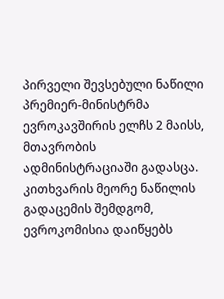პირველი შევსებული ნაწილი პრემიერ-მინისტრმა ევროკავშირის ელჩს 2 მაისს, მთავრობის ადმინისტრაციაში გადასცა. კითხვარის მეორე ნაწილის გადაცემის შემდგომ, ევროკომისია დაიწყებს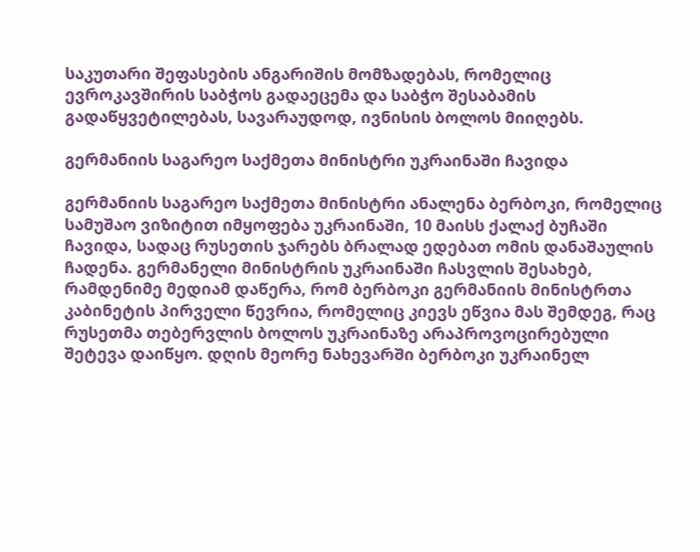საკუთარი შეფასების ანგარიშის მომზადებას, რომელიც ევროკავშირის საბჭოს გადაეცემა და საბჭო შესაბამის გადაწყვეტილებას, სავარაუდოდ, ივნისის ბოლოს მიიღებს.

გერმანიის საგარეო საქმეთა მინისტრი უკრაინაში ჩავიდა

გერმანიის საგარეო საქმეთა მინისტრი ანალენა ბერბოკი, რომელიც სამუშაო ვიზიტით იმყოფება უკრაინაში, 10 მაისს ქალაქ ბუჩაში ჩავიდა, სადაც რუსეთის ჯარებს ბრალად ედებათ ომის დანაშაულის ჩადენა. გერმანელი მინისტრის უკრაინაში ჩასვლის შესახებ, რამდენიმე მედიამ დაწერა, რომ ბერბოკი გერმანიის მინისტრთა კაბინეტის პირველი წევრია, რომელიც კიევს ეწვია მას შემდეგ, რაც რუსეთმა თებერვლის ბოლოს უკრაინაზე არაპროვოცირებული შეტევა დაიწყო. დღის მეორე ნახევარში ბერბოკი უკრაინელ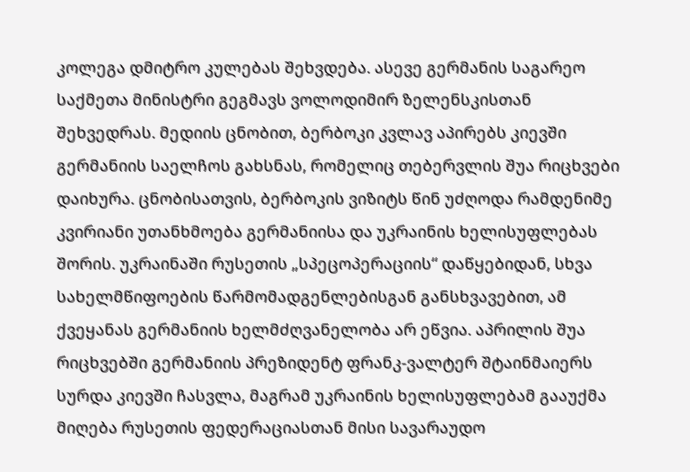კოლეგა დმიტრო კულებას შეხვდება. ასევე გერმანის საგარეო საქმეთა მინისტრი გეგმავს ვოლოდიმირ ზელენსკისთან შეხვედრას. მედიის ცნობით, ბერბოკი კვლავ აპირებს კიევში გერმანიის საელჩოს გახსნას, რომელიც თებერვლის შუა რიცხვები დაიხურა. ცნობისათვის, ბერბოკის ვიზიტს წინ უძღოდა რამდენიმე კვირიანი უთანხმოება გერმანიისა და უკრაინის ხელისუფლებას შორის. უკრაინაში რუსეთის „სპეცოპერაციის“ დაწყებიდან, სხვა სახელმწიფოების წარმომადგენლებისგან განსხვავებით, ამ ქვეყანას გერმანიის ხელმძღვანელობა არ ეწვია. აპრილის შუა რიცხვებში გერმანიის პრეზიდენტ ფრანკ-ვალტერ შტაინმაიერს სურდა კიევში ჩასვლა, მაგრამ უკრაინის ხელისუფლებამ გააუქმა მიღება რუსეთის ფედერაციასთან მისი სავარაუდო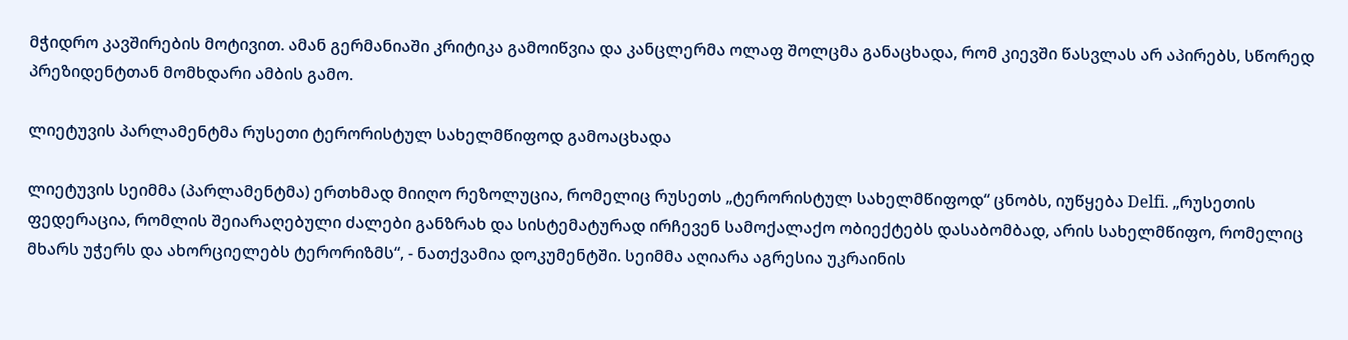მჭიდრო კავშირების მოტივით. ამან გერმანიაში კრიტიკა გამოიწვია და კანცლერმა ოლაფ შოლცმა განაცხადა, რომ კიევში წასვლას არ აპირებს, სწორედ პრეზიდენტთან მომხდარი ამბის გამო.

ლიეტუვის პარლამენტმა რუსეთი ტერორისტულ სახელმწიფოდ გამოაცხადა

ლიეტუვის სეიმმა (პარლამენტმა) ერთხმად მიიღო რეზოლუცია, რომელიც რუსეთს „ტერორისტულ სახელმწიფოდ“ ცნობს, იუწყება Delfi. „რუსეთის ფედერაცია, რომლის შეიარაღებული ძალები განზრახ და სისტემატურად ირჩევენ სამოქალაქო ობიექტებს დასაბომბად, არის სახელმწიფო, რომელიც მხარს უჭერს და ახორციელებს ტერორიზმს“, - ნათქვამია დოკუმენტში. სეიმმა აღიარა აგრესია უკრაინის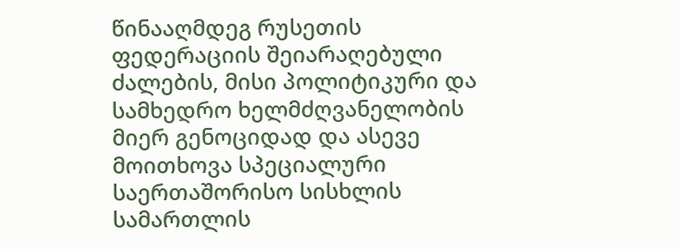წინააღმდეგ რუსეთის ფედერაციის შეიარაღებული ძალების, მისი პოლიტიკური და სამხედრო ხელმძღვანელობის მიერ გენოციდად და ასევე მოითხოვა სპეციალური საერთაშორისო სისხლის სამართლის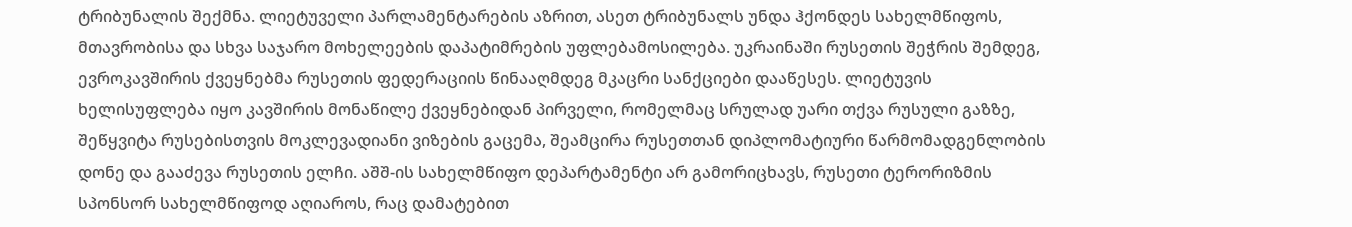ტრიბუნალის შექმნა. ლიეტუველი პარლამენტარების აზრით, ასეთ ტრიბუნალს უნდა ჰქონდეს სახელმწიფოს, მთავრობისა და სხვა საჯარო მოხელეების დაპატიმრების უფლებამოსილება. უკრაინაში რუსეთის შეჭრის შემდეგ, ევროკავშირის ქვეყნებმა რუსეთის ფედერაციის წინააღმდეგ მკაცრი სანქციები დააწესეს. ლიეტუვის ხელისუფლება იყო კავშირის მონაწილე ქვეყნებიდან პირველი, რომელმაც სრულად უარი თქვა რუსული გაზზე, შეწყვიტა რუსებისთვის მოკლევადიანი ვიზების გაცემა, შეამცირა რუსეთთან დიპლომატიური წარმომადგენლობის დონე და გააძევა რუსეთის ელჩი. აშშ-ის სახელმწიფო დეპარტამენტი არ გამორიცხავს, რუსეთი ტერორიზმის სპონსორ სახელმწიფოდ აღიაროს, რაც დამატებით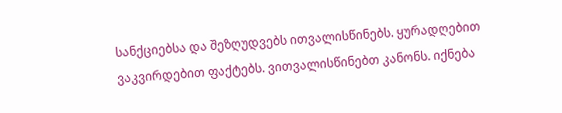სანქციებსა და შეზღუდვებს ითვალისწინებს. ყურადღებით ვაკვირდებით ფაქტებს. ვითვალისწინებთ კანონს. იქნება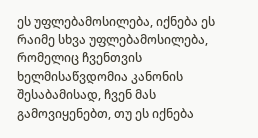ეს უფლებამოსილება, იქნება ეს რაიმე სხვა უფლებამოსილება, რომელიც ჩვენთვის ხელმისაწვდომია კანონის შესაბამისად, ჩვენ მას გამოვიყენებთ, თუ ეს იქნება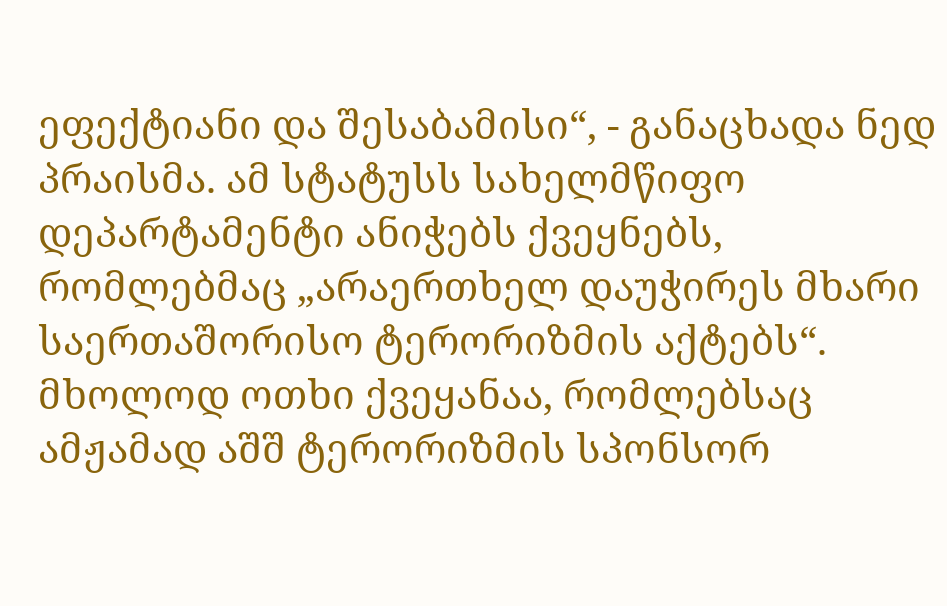ეფექტიანი და შესაბამისი“, - განაცხადა ნედ პრაისმა. ამ სტატუსს სახელმწიფო დეპარტამენტი ანიჭებს ქვეყნებს, რომლებმაც „არაერთხელ დაუჭირეს მხარი საერთაშორისო ტერორიზმის აქტებს“. მხოლოდ ოთხი ქვეყანაა, რომლებსაც ამჟამად აშშ ტერორიზმის სპონსორ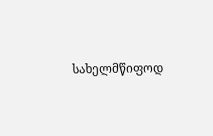სახელმწიფოდ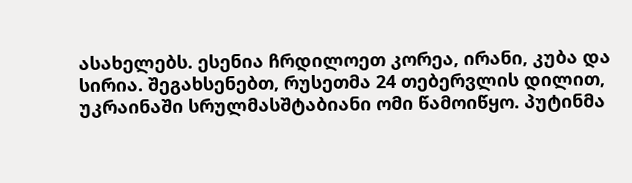ასახელებს. ესენია ჩრდილოეთ კორეა, ირანი, კუბა და სირია. შეგახსენებთ, რუსეთმა 24 თებერვლის დილით, უკრაინაში სრულმასშტაბიანი ომი წამოიწყო. პუტინმა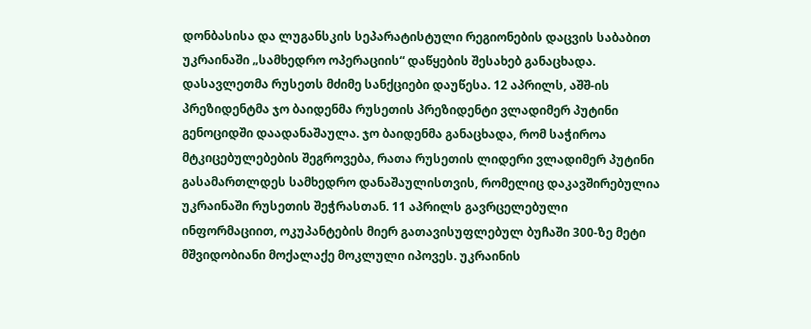დონბასისა და ლუგანსკის სეპარატისტული რეგიონების დაცვის საბაბით უკრაინაში „სამხედრო ოპერაციის“ დაწყების შესახებ განაცხადა. დასავლეთმა რუსეთს მძიმე სანქციები დაუწესა. 12 აპრილს, აშშ-ის პრეზიდენტმა ჯო ბაიდენმა რუსეთის პრეზიდენტი ვლადიმერ პუტინი გენოციდში დაადანაშაულა. ჯო ბაიდენმა განაცხადა, რომ საჭიროა მტკიცებულებების შეგროვება, რათა რუსეთის ლიდერი ვლადიმერ პუტინი გასამართლდეს სამხედრო დანაშაულისთვის, რომელიც დაკავშირებულია უკრაინაში რუსეთის შეჭრასთან. 11 აპრილს გავრცელებული ინფორმაციით, ოკუპანტების მიერ გათავისუფლებულ ბუჩაში 300-ზე მეტი მშვიდობიანი მოქალაქე მოკლული იპოვეს. უკრაინის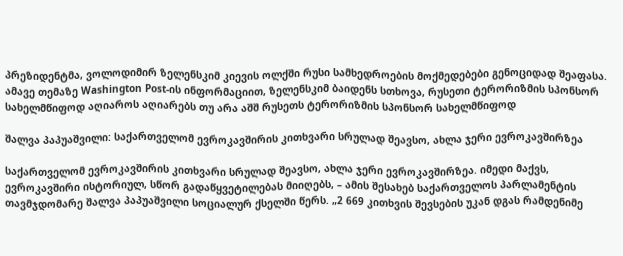პრეზიდენტმა, ვოლოდიმირ ზელენსკიმ კიევის ოლქში რუსი სამხედროების მოქმედებები გენოციდად შეაფასა. ამავე თემაზე Washington Post-ის ინფორმაციით, ზელენსკიმ ბაიდენს სთხოვა, რუსეთი ტერორიზმის სპონსორ სახელმწიფოდ აღიაროს აღიარებს თუ არა აშშ რუსეთს ტერორიზმის სპონსორ სახელმწიფოდ

შალვა პაპუაშვილი: საქართველომ ევროკავშირის კითხვარი სრულად შეავსო, ახლა ჯერი ევროკავშირზეა

საქართველომ ევროკავშირის კითხვარი სრულად შეავსო, ახლა ჯერი ევროკავშირზეა. იმედი მაქვს, ევროკავშირი ისტორიულ, სწორ გადაწყვეტილებას მიიღებს, – ამის შესახებ საქართველოს პარლამენტის თავმჯდომარე შალვა პაპუაშვილი სოციალურ ქსელში წერს. „2 669 კითხვის შევსების უკან დგას რამდენიმე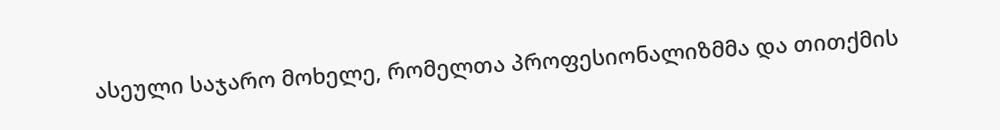ასეული საჯარო მოხელე, რომელთა პროფესიონალიზმმა და თითქმის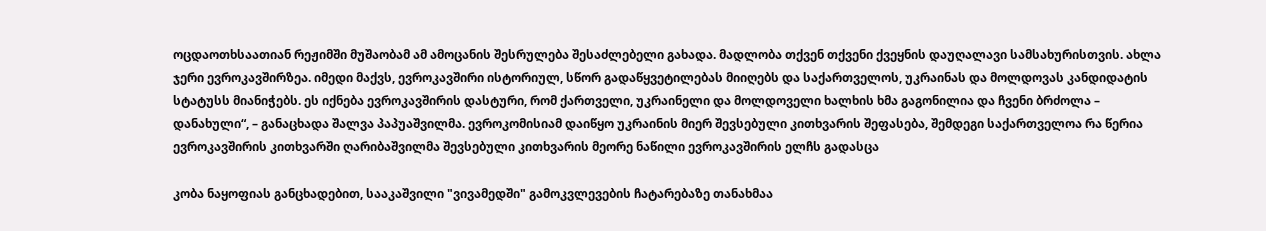ოცდაოთხსაათიან რეჟიმში მუშაობამ ამ ამოცანის შესრულება შესაძლებელი გახადა. მადლობა თქვენ თქვენი ქვეყნის დაუღალავი სამსახურისთვის. ახლა ჯერი ევროკავშირზეა. იმედი მაქვს, ევროკავშირი ისტორიულ, სწორ გადაწყვეტილებას მიიღებს და საქართველოს, უკრაინას და მოლდოვას კანდიდატის სტატუსს მიანიჭებს. ეს იქნება ევროკავშირის დასტური, რომ ქართველი, უკრაინელი და მოლდოველი ხალხის ხმა გაგონილია და ჩვენი ბრძოლა – დანახული“, – განაცხადა შალვა პაპუაშვილმა. ევროკომისიამ დაიწყო უკრაინის მიერ შევსებული კითხვარის შეფასება, შემდეგი საქართველოა რა წერია ევროკავშირის კითხვარში ღარიბაშვილმა შევსებული კითხვარის მეორე ნაწილი ევროკავშირის ელჩს გადასცა

კობა ნაყოფიას განცხადებით, სააკაშვილი "ვივამედში" გამოკვლევების ჩატარებაზე თანახმაა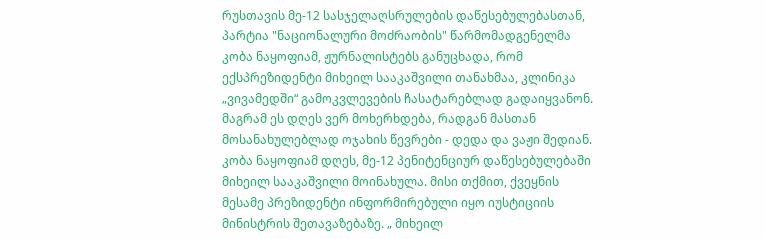რუსთავის მე-12 სასჯელაღსრულების დაწესებულებასთან, პარტია "ნაციონალური მოძრაობის" წარმომადგენელმა კობა ნაყოფიამ, ჟურნალისტებს განუცხადა, რომ ექსპრეზიდენტი მიხეილ სააკაშვილი თანახმაა, კლინიკა „ვივამედში“ გამოკვლევების ჩასატარებლად გადაიყვანონ. მაგრამ ეს დღეს ვერ მოხერხდება, რადგან მასთან მოსანახულებლად ოჯახის წევრები - დედა და ვაჟი შედიან. კობა ნაყოფიამ დღეს, მე-12 პენიტენციურ დაწესებულებაში მიხეილ სააკაშვილი მოინახულა. მისი თქმით, ქვეყნის მესამე პრეზიდენტი ინფორმირებული იყო იუსტიციის მინისტრის შეთავაზებაზე. „ მიხეილ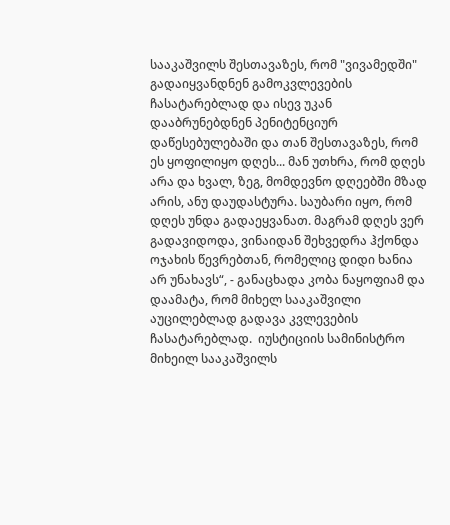სააკაშვილს შესთავაზეს, რომ "ვივამედში" გადაიყვანდნენ გამოკვლევების ჩასატარებლად და ისევ უკან დააბრუნებდნენ პენიტენციურ დაწესებულებაში და თან შესთავაზეს, რომ ეს ყოფილიყო დღეს... მან უთხრა, რომ დღეს არა და ხვალ, ზეგ, მომდევნო დღეებში მზად არის, ანუ დაუდასტურა. საუბარი იყო, რომ დღეს უნდა გადაეყვანათ. მაგრამ დღეს ვერ გადავიდოდა, ვინაიდან შეხვედრა ჰქონდა ოჯახის წევრებთან, რომელიც დიდი ხანია არ უნახავს“, - განაცხადა კობა ნაყოფიამ და დაამატა, რომ მიხელ სააკაშვილი აუცილებლად გადავა კვლევების ჩასატარებლად.  იუსტიციის სამინისტრო მიხეილ სააკაშვილს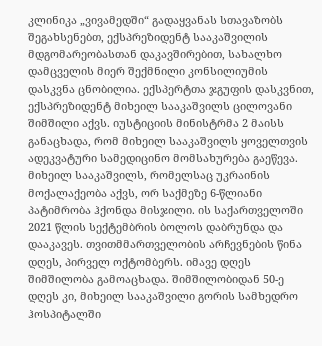კლინიკა „ვივამედში“ გადაყვანას სთავაზობს შეგახსენებთ, ექსპრეზიდენტ სააკაშვილის მდგომარეობასთან დაკავშირებით, სახალხო დამცველის მიერ შექმნილი კონსილიუმის დასკვნა ცნობილია. ექსპერტთა ჯგუფის დასკვნით, ექსპრეზიდენტ მიხეილ სააკაშვილს ცილოვანი შიმშილი აქვს. იუსტიციის მინისტრმა 2 მაისს განაცხადა, რომ მიხეილ სააკაშვილს ყოველთვის ადეკვატური სამედიცინო მომსახურება გაეწევა. მიხეილ სააკაშვილს, რომელსაც უკრაინის მოქალაქეობა აქვს, ორ საქმეზე 6-წლიანი პატიმრობა ჰქონდა მისჯილი. ის საქართველოში 2021 წლის სექტემბრის ბოლოს დაბრუნდა და დააკავეს. თვითმმართველობის არჩევნების წინა დღეს, პირველ ოქტომბერს. იმავე დღეს შიმშილობა გამოაცხადა. შიმშილობიდან 50-ე დღეს კი, მიხეილ სააკაშვილი გორის სამხედრო ჰოსპიტალში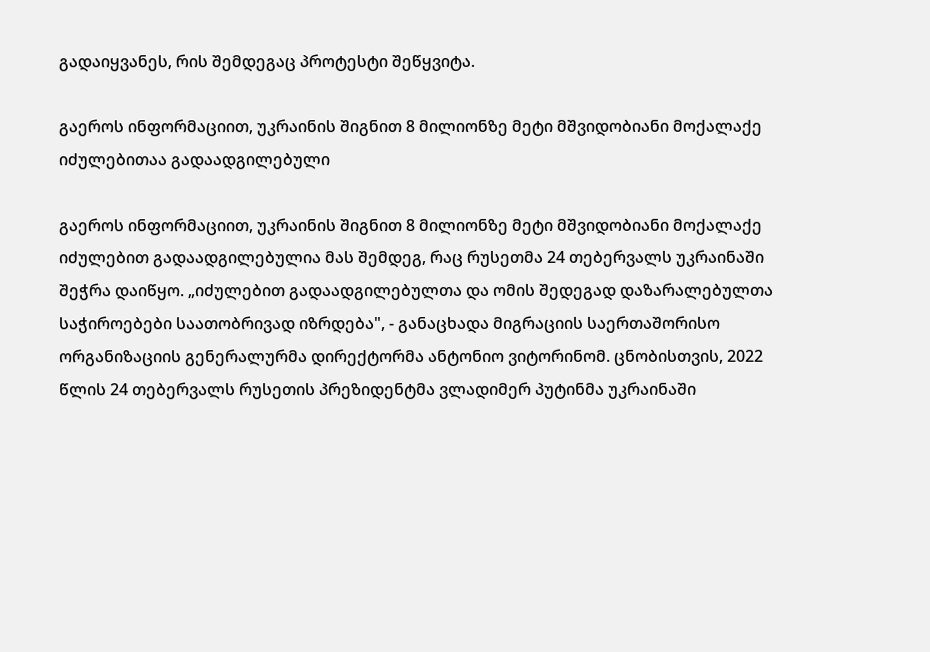გადაიყვანეს, რის შემდეგაც პროტესტი შეწყვიტა.

გაეროს ინფორმაციით, უკრაინის შიგნით 8 მილიონზე მეტი მშვიდობიანი მოქალაქე იძულებითაა გადაადგილებული

გაეროს ინფორმაციით, უკრაინის შიგნით 8 მილიონზე მეტი მშვიდობიანი მოქალაქე იძულებით გადაადგილებულია მას შემდეგ, რაც რუსეთმა 24 თებერვალს უკრაინაში შეჭრა დაიწყო. „იძულებით გადაადგილებულთა და ომის შედეგად დაზარალებულთა საჭიროებები საათობრივად იზრდება", - განაცხადა მიგრაციის საერთაშორისო ორგანიზაციის გენერალურმა დირექტორმა ანტონიო ვიტორინომ. ცნობისთვის, 2022 წლის 24 თებერვალს რუსეთის პრეზიდენტმა ვლადიმერ პუტინმა უკრაინაში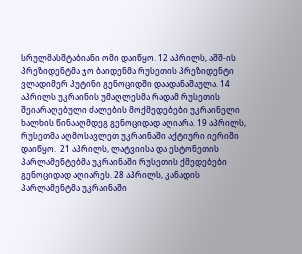სრულმასშტაბიანი ომი დაიწყო. 12 აპრილს, აშშ-ის პრეზიდენტმა ჯო ბაიდენმა რუსეთის პრეზიდენტი ვლადიმერ პუტინი გენოციდში დაადანაშაულა. 14 აპრილს უკრაინის უმაღლესმა რადამ რუსეთის შეიარაღებული ძალების მოქმედებები უკრაინელი ხალხის წინააღმდეგ გენოციდად აღიარა. 19 აპრილს, რუსეთმა აღმოსავლეთ უკრაინაში აქტიური იერიში დაიწყო.  21 აპრილს, ლატვიისა და ესტონეთის პარლამენტებმა უკრაინაში რუსეთის ქმედებები გენოციდად აღიარეს. 28 აპრილს, კანადის პარლამენტმა უკრაინაში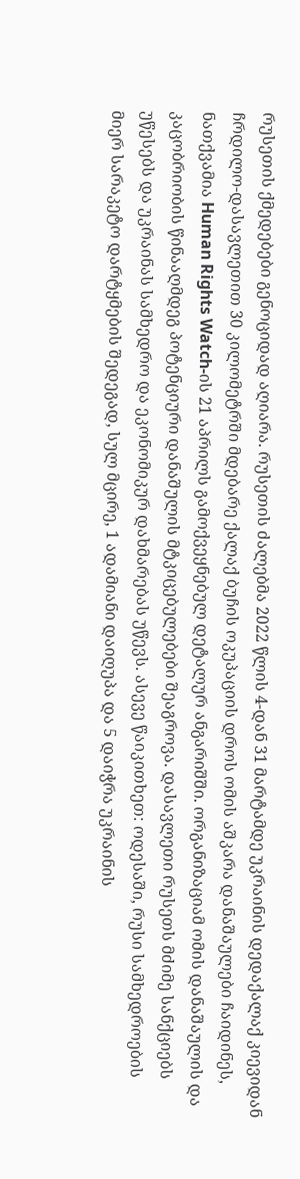რუსეთის ქმედებები გენოციდად აღიარა. რუსეთის ძალებმა 2022 წლის 4-დან 31 მარტამდე უკრაინის დედაქალაქ კიევიდან ჩრდილო-დასავლეთით 30 კილომეტრში მდებარე ქალაქ ბუჩის ოკუპაციის დროს ომის აშკარა დანაშაულები ჩაიდინეს, ნათქვამია Human Rights Watch-ის 21 აპრილს გამოქვეყნებულ დეტალურ ანგარიშში. ორგანიზაციამ ომის დანაშაულის და კაცობრიობის წინააღმდეგ პოტენციური დანაშულის მტკიცებულებები შეაგროვა. დასავლეთი რუსეთს მძიმე სანქციებს უწესებს და უკრაინას სამხედრო და ეკონომიკურ დახმარებას უწევს. ასევე წაიკითხეთ: ოდესაში, რუსი სამხედროების მიერ სარაკეტო დარტყმების შედეგად, სულ მცირე, 1 ადამიანი დაიღუპა და 5 დაიჭრა უკრაინის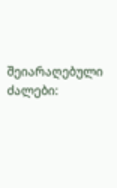შეიარაღებული ძალები: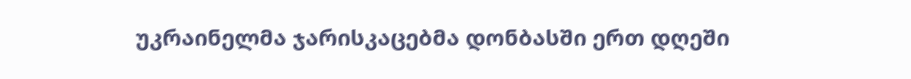უკრაინელმა ჯარისკაცებმა დონბასში ერთ დღეში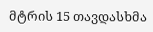მტრის 15 თავდასხმა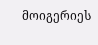მოიგერიეს